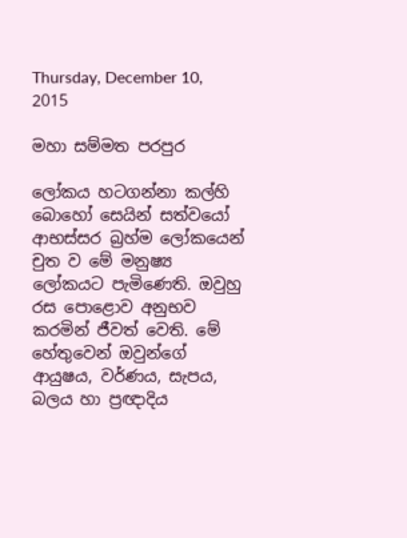Thursday, December 10, 2015

මහා සම්මත පරපුර

ලෝකය හටගන්නා කල්හි බොහෝ සෙයින් සත්වයෝ ආභස්සර බ්‍රහ්ම ලෝකයෙන් චුත ව මේ මනුෂ්‍ය ලෝකයට පැමිණෙති. ඔවුහු රස පොළොව අනුභව කරමින් ජීවත් වෙති. මේ හේතුවෙන් ඔවුන්ගේ ආයුෂය, වර්ණය, සැපය, බලය හා ප්‍රඥාදිය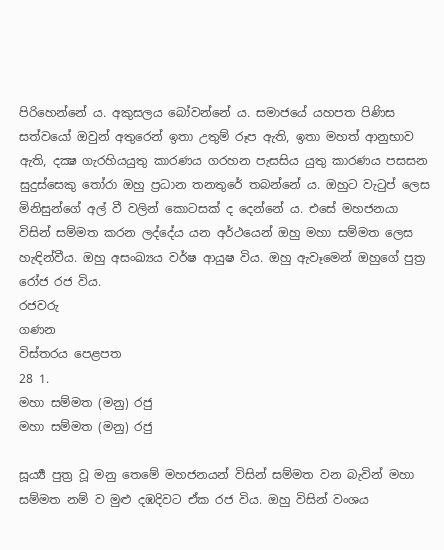පිරිහෙන්නේ ය. අකුසලය බෝවන්නේ ය. සමාජයේ යහපත පිණිස සත්වයෝ ඔවුන් අතුරෙන් ඉතා උතුම් රූප ඇති, ඉතා මහත් ආනුභාව ඇති, දක්‍ෂ ගැරහියයුතු කාරණය ගරහන පැසසිය යුතු කාරණය පසසන සුදුස්සෙකු තෝරා ඔහු ප්‍රධාන තනතුරේ තබන්නේ ය. ඔහුට වැටුප් ලෙස මිනිසුන්ගේ අල් වී වලින් කොටසක් ද දෙන්නේ ය. එසේ මහජනයා විසින් සම්මත කරන ලද්දේය යන අර්ථයෙන් ඔහු මහා සම්මත ලෙස හැඳින්වීය. ඔහු අසංඛ්‍යය වර්ෂ ආයුෂ විය. ඔහු ඇවෑමෙන් ඔහුගේ පුත්‍ර රෝජ රජ විය.
රජවරු
ගණන
විස්තරය පෙළපත
28 1.
මහා සම්මත (මනු) රජු
මහා සම්මත (මනු) රජු

සූර්‍ය්‍ය පුත්‍ර වූ මනු තෙමේ මහජනයන් විසින් සම්මත වන බැවින් මහා සම්මත නම් ව මුළු දඹදිවට ඒක රජ විය. ඔහු විසින් වංශය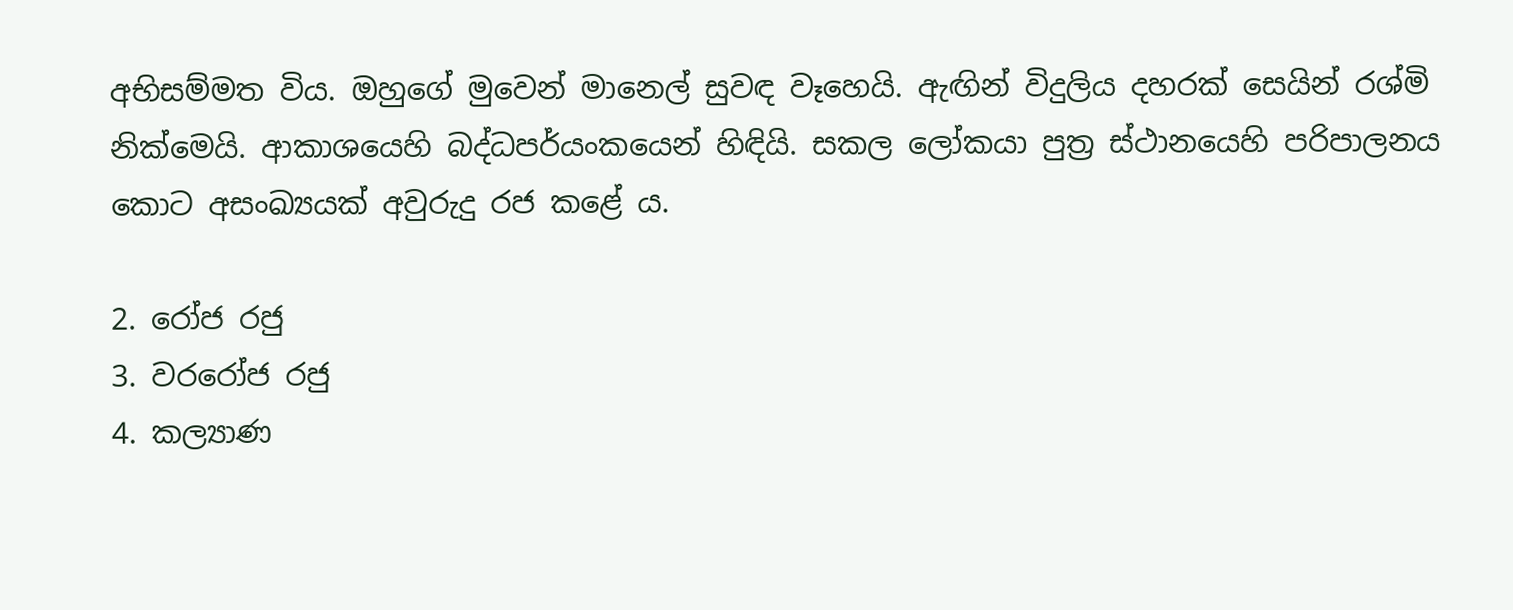අභිසම්මත විය. ඔහුගේ මුවෙන් මානෙල් සුවඳ වෑහෙයි. ඇඟින් විදුලිය දහරක් සෙයින් රශ්මි නික්මෙයි. ආකාශයෙහි බද්ධපර්යංකයෙන් හිඳියි. සකල ලෝකයා පුත්‍ර ස්ථානයෙහි පරිපාලනය කොට අසංඛ්‍යයක් අවුරුදු රජ කළේ ය.

2. රෝජ රජු
3. වරරෝජ රජු
4. කල්‍යාණ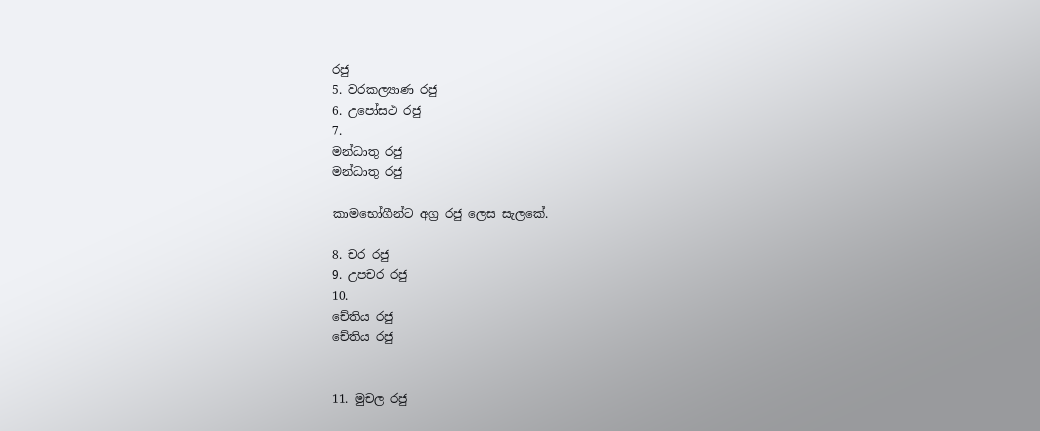රජු
5. වරකල්‍යාණ රජු
6. උපෝසථ රජු
7.
මන්ධාතු රජු
මන්ධාතු රජු

කාමභෝගීන්ට අග්‍ර රජු ලෙස සැලකේ.

8. චර රජු
9. උපචර රජු
10.
චේතිය රජු
චේතිය රජු


11. මුචල රජු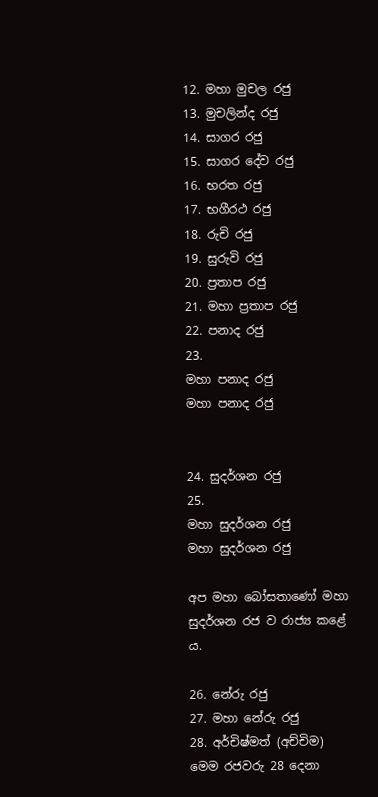12. මහා මුචල රජු
13. මුචලින්ද රජු
14. සාගර රජු
15. සාගර දේව රජු
16. භරත රජු
17. භගීරථ රජු
18. රුචි රජු
19. සුරුවි රජු
20. ප්‍රතාප රජු
21. මහා ප්‍රතාප රජු
22. පනාද රජු
23.
මහා පනාද රජු
මහා පනාද රජු


24. සුදර්ශන රජු
25.
මහා සුදර්ශන රජු
මහා සුදර්ශන රජු

අප මහා බෝසතාණෝ මහා සුදර්ශන රජ ව රාජ්‍ය කළේ ය.

26. නේරු රජු
27. මහා නේරු රජු
28. අර්චිෂ්මත් (අච්චිම)
මෙම රජවරු 28 දෙනා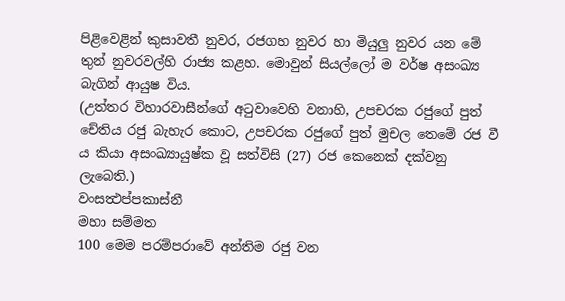පිළිවෙළින් කුසාවතී නුවර, රජගහ නුවර හා මියුලු නුවර යන මේ තුන් නුවරවල්හි රාජ්‍ය කළහ. මොවුන් සියල්ලෝ ම වර්ෂ අසංඛ්‍ය බැගින් ආයුෂ විය.
(උත්තර විහාරවාසීන්ගේ අටුවාවෙහි වනාහි, උපචරක රජුගේ පුත් චේතිය රජු බැහැර කොට, උපචරක රජුගේ පුත් මුචල තෙමේ රජ වී ය කියා අසංඛ්‍යායුෂ්ක වූ සත්විසි (27) රජ කෙනෙක් දක්වනු ලැබෙති.)
වංසත්‍ථප්පකාස්නී
මහා සම්මත
100 මෙම පරම්පරාවේ අන්තිම රජු වන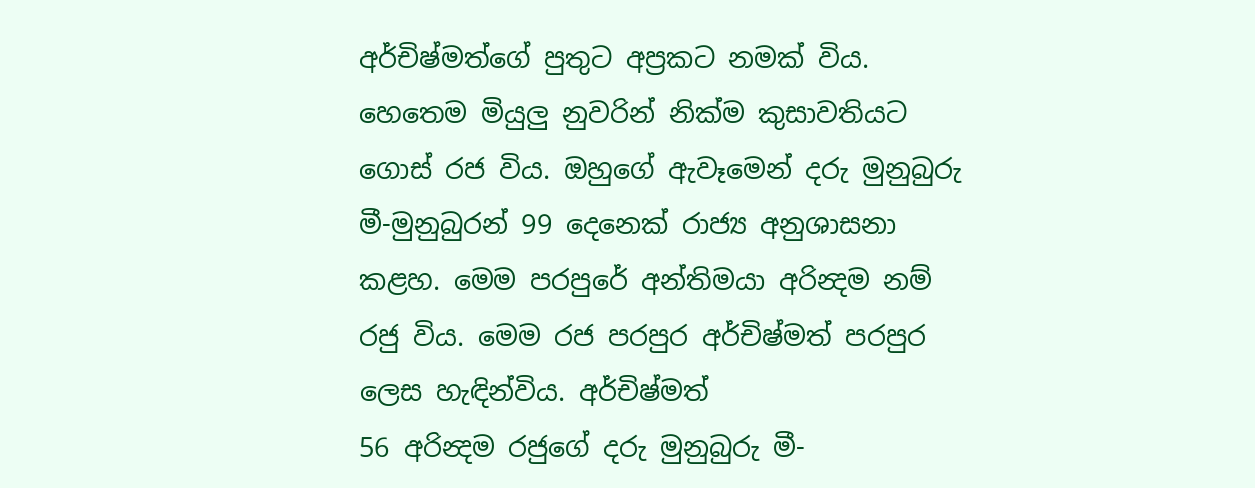අර්චිෂ්මත්ගේ පුතුට අප්‍රකට නමක් විය. හෙතෙම මියුලු නුවරින් නික්ම කුසාවතියට ගොස් රජ විය. ඔහුගේ ඇවෑමෙන් දරු මුනුබුරු මී-මුනුබුරන් 99 දෙනෙක් රාජ්‍ය අනුශාසනා කළහ. මෙම පරපුරේ අන්තිමයා අරින්‍දම නම් රජු විය. මෙම රජ පරපුර අර්චිෂ්මත් පරපුර ලෙස හැඳින්විය. අර්චිෂ්මත්
56 අරින්‍දම රජුගේ දරු මුනුබුරු මී-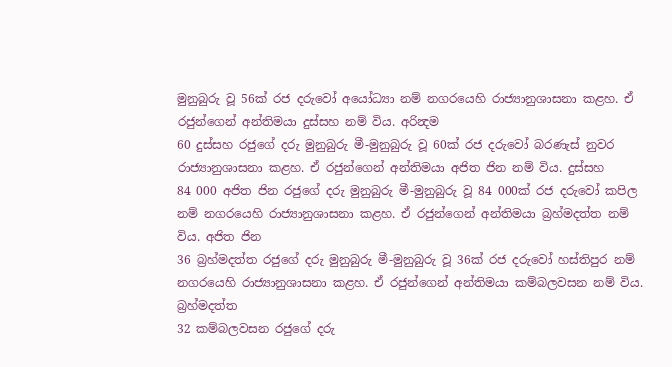මුනුබුරු වූ 56ක් රජ දරුවෝ අයෝධ්‍යා නම් නගරයෙහි රාජ්‍යානුශාසනා කළහ. ඒ රජුන්ගෙන් අන්තිමයා දුස්සහ නම් විය. අරින්‍දම
60 දුස්සහ රජුගේ දරු මුනුබුරු මී-මුනුබුරු වූ 60ක් රජ දරුවෝ බරණැස් නුවර රාජ්‍යානුශාසනා කළහ. ඒ රජුන්ගෙන් අන්තිමයා අජිත ජින නම් විය. දුස්සහ
84 000 අජිත ජින රජුගේ දරු මුනුබුරු මී-මුනුබුරු වූ 84 000ක් රජ දරුවෝ කපිල නම් නගරයෙහි රාජ්‍යානුශාසනා කළහ. ඒ රජුන්ගෙන් අන්තිමයා බ්‍රහ්මදත්ත නම් විය. අජිත ජින
36 බ්‍රහ්මදත්ත රජුගේ දරු මුනුබුරු මී-මුනුබුරු වූ 36ක් රජ දරුවෝ හස්තිපුර නම් නගරයෙහි රාජ්‍යානුශාසනා කළහ. ඒ රජුන්ගෙන් අන්තිමයා කම්බලවසන නම් විය. බ්‍රහ්මදත්ත
32 කම්බලවසන රජුගේ දරු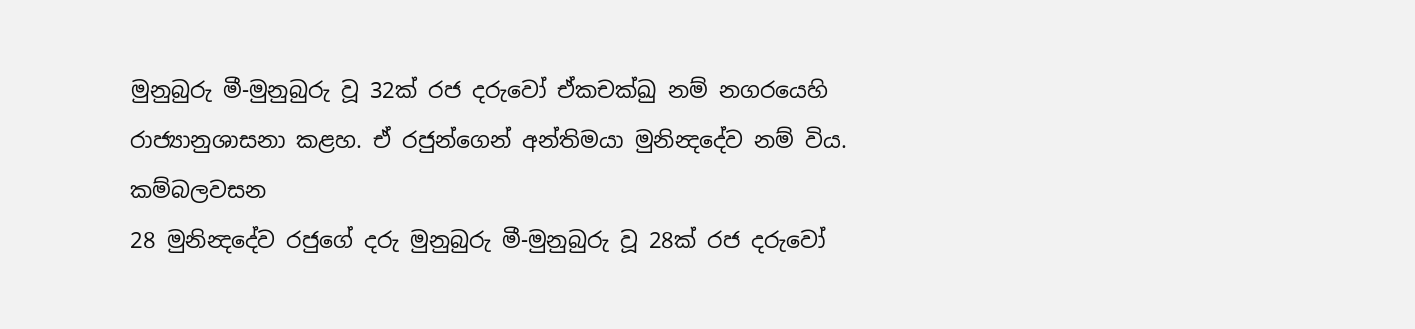මුනුබුරු මී-මුනුබුරු වූ 32ක් රජ දරුවෝ ඒකචක්ඛු නම් නගරයෙහි රාජ්‍යානුශාසනා කළහ. ඒ රජුන්ගෙන් අන්තිමයා මුනින්‍දදේව නම් විය. කම්බලවසන
28 මුනින්‍දදේව රජුගේ දරු මුනුබුරු මී-මුනුබුරු වූ 28ක් රජ දරුවෝ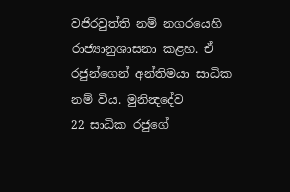වජිරවුත්ති නම් නගරයෙහි රාජ්‍යානුශාසනා කළහ. ඒ රජුන්ගෙන් අන්තිමයා සාධික නම් විය. මුනින්‍දදේව
22 සාධික රජුගේ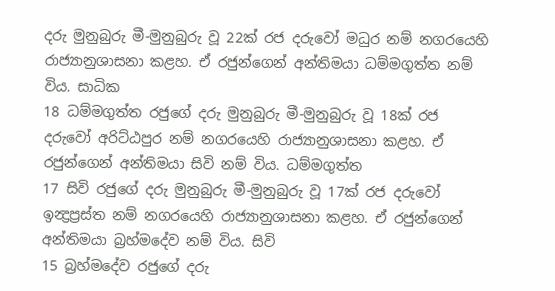දරු මුනුබුරු මී-මුනුබුරු වූ 22ක් රජ දරුවෝ මධුර නම් නගරයෙහි රාජ්‍යානුශාසනා කළහ. ඒ රජුන්ගෙන් අන්තිමයා ධම්මගුත්ත නම් විය. සාධික
18 ධම්මගුත්ත රජුගේ දරු මුනුබුරු මී-මුනුබුරු වූ 18ක් රජ දරුවෝ අරිට්ඨපුර නම් නගරයෙහි රාජ්‍යානුශාසනා කළහ. ඒ රජුන්ගෙන් අන්තිමයා සිවි නම් විය. ධම්මගුත්ත
17 සිවි රජුගේ දරු මුනුබුරු මී-මුනුබුරු වූ 17ක් රජ දරුවෝ ඉන්‍ද්‍රප්‍රස්ත නම් නගරයෙහි රාජ්‍යානුශාසනා කළහ. ඒ රජුන්ගෙන් අන්තිමයා බ්‍රහ්මදේව නම් විය. සිවි
15 බ්‍රහ්මදේව රජුගේ දරු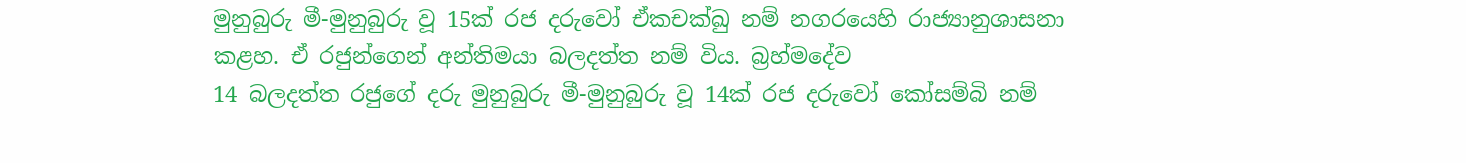මුනුබුරු මී-මුනුබුරු වූ 15ක් රජ දරුවෝ ඒකචක්ඛු නම් නගරයෙහි රාජ්‍යානුශාසනා කළහ. ඒ රජුන්ගෙන් අන්තිමයා බලදත්ත නම් විය. බ්‍රහ්මදේව
14 බලදත්ත රජුගේ දරු මුනුබුරු මී-මුනුබුරු වූ 14ක් රජ දරුවෝ කෝසම්බි නම්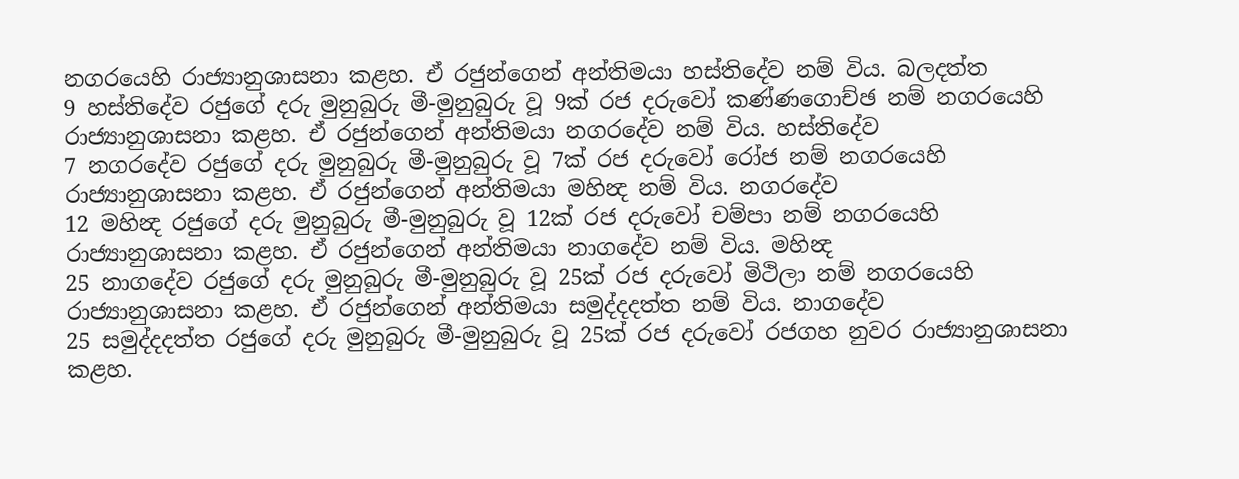නගරයෙහි රාජ්‍යානුශාසනා කළහ. ඒ රජුන්ගෙන් අන්තිමයා හස්තිදේව නම් විය. බලදත්ත
9 හස්තිදේව රජුගේ දරු මුනුබුරු මී-මුනුබුරු වූ 9ක් රජ දරුවෝ කණ්ණගොච්ඡ නම් නගරයෙහි රාජ්‍යානුශාසනා කළහ. ඒ රජුන්ගෙන් අන්තිමයා නගරදේව නම් විය. හස්තිදේව
7 නගරදේව රජුගේ දරු මුනුබුරු මී-මුනුබුරු වූ 7ක් රජ දරුවෝ රෝජ නම් නගරයෙහි රාජ්‍යානුශාසනා කළහ. ඒ රජුන්ගෙන් අන්තිමයා මහින්‍ද නම් විය. නගරදේව
12 මහින්‍ද රජුගේ දරු මුනුබුරු මී-මුනුබුරු වූ 12ක් රජ දරුවෝ චම්පා නම් නගරයෙහි රාජ්‍යානුශාසනා කළහ. ඒ රජුන්ගෙන් අන්තිමයා නාගදේව නම් විය. මහින්‍ද
25 නාගදේව රජුගේ දරු මුනුබුරු මී-මුනුබුරු වූ 25ක් රජ දරුවෝ මිථිලා නම් නගරයෙහි රාජ්‍යානුශාසනා කළහ. ඒ රජුන්ගෙන් අන්තිමයා සමුද්දදත්ත නම් විය. නාගදේව
25 සමුද්දදත්ත රජුගේ දරු මුනුබුරු මී-මුනුබුරු වූ 25ක් රජ දරුවෝ රජගහ නුවර රාජ්‍යානුශාසනා කළහ.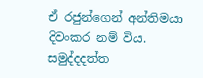ඒ රජුන්ගෙන් අන්තිමයා දිවංකර නම් විය. සමුද්දදත්ත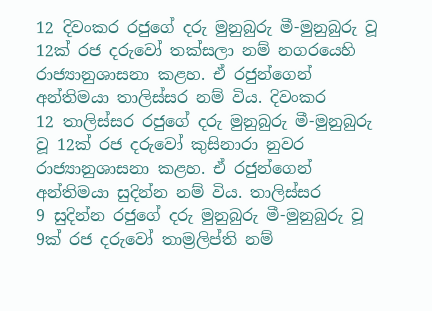12 දිවංකර රජුගේ දරු මුනුබුරු මී-මුනුබුරු වූ 12ක් රජ දරුවෝ තක්සලා නම් නගරයෙහි රාජ්‍යානුශාසනා කළහ. ඒ රජුන්ගෙන් අන්තිමයා තාලිස්සර නම් විය. දිවංකර
12 තාලිස්සර රජුගේ දරු මුනුබුරු මී-මුනුබුරු වූ 12ක් රජ දරුවෝ කුසිනාරා නුවර රාජ්‍යානුශාසනා කළහ. ඒ රජුන්ගෙන් අන්තිමයා සුදින්න නම් විය. තාලිස්සර
9 සුදින්න රජුගේ දරු මුනුබුරු මී-මුනුබුරු වූ 9ක් රජ දරුවෝ තාම්‍රලිප්ති නම්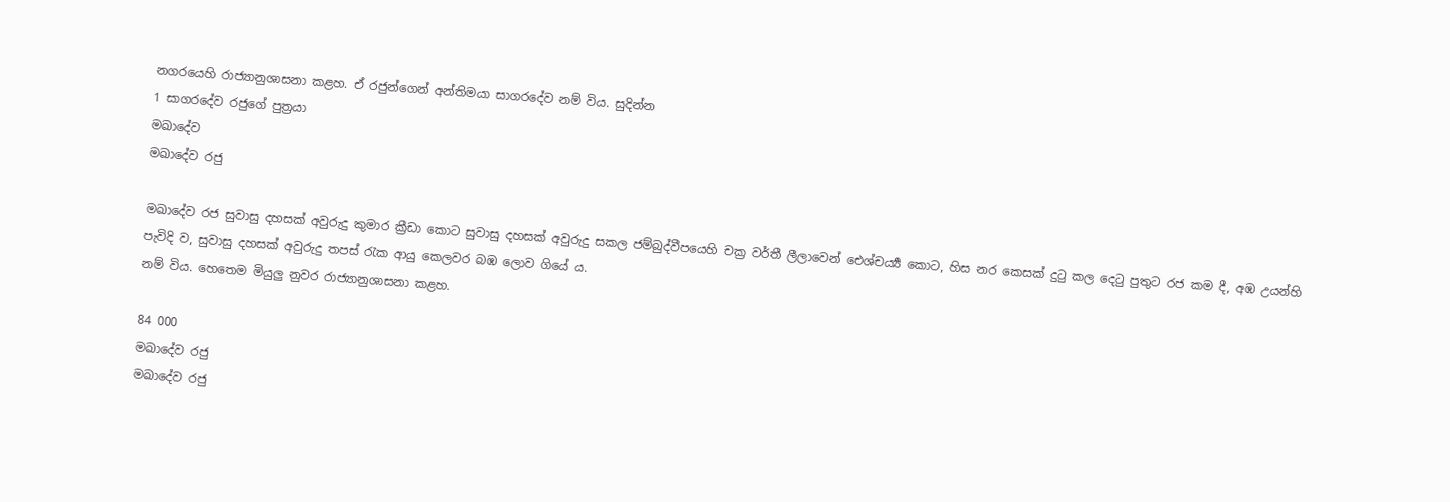නගරයෙහි රාජ්‍යානුශාසනා කළහ. ඒ රජුන්ගෙන් අන්තිමයා සාගරදේව නම් විය. සුදින්න
1 සාගරදේව රජුගේ පුත්‍රයා
මඛාදේව
මඛාදේව රජු

මඛාදේව රජ සුවාසු දහසක් අවුරුදු කුමාර ක්‍රීඩා කොට සුවාසු දහසක් අවුරුදු සකල ජම්බුද්වීපයෙහි චක්‍ර වර්තී ලීලාවෙන් ඓශ්චර්‍ය්‍ය කොට, හිස නර කෙසක් දුටු කල දෙටු පුතුට රජ කම දී, අඹ උයන්හි පැවිදි ව, සුවාසු දහසක් අවුරුදු තපස් රැක ආයු කෙලවර බඹ ලොව ගියේ ය.
නම් විය. හෙතෙම මියුලු නුවර රාජ්‍යානුශාසනා කළහ.

84 000
මඛාදේව රජු
මඛාදේව රජු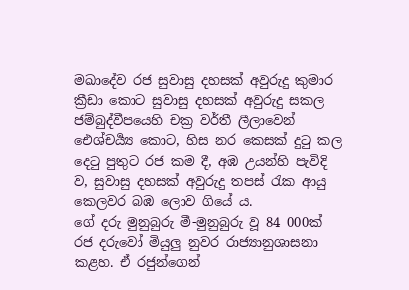මඛාදේව රජ සුවාසු දහසක් අවුරුදු කුමාර ක්‍රීඩා කොට සුවාසු දහසක් අවුරුදු සකල ජම්බුද්වීපයෙහි චක්‍ර වර්තී ලීලාවෙන් ඓශ්චර්‍ය්‍ය කොට, හිස නර කෙසක් දුටු කල දෙටු පුතුට රජ කම දී, අඹ උයන්හි පැවිදි ව, සුවාසු දහසක් අවුරුදු තපස් රැක ආයු කෙලවර බඹ ලොව ගියේ ය.
ගේ දරු මුනුබුරු මී-මුනුබුරු වූ 84 000ක් රජ දරුවෝ මියුලු නුවර රාජ්‍යානුශාසනා කළහ. ඒ රජුන්ගෙන්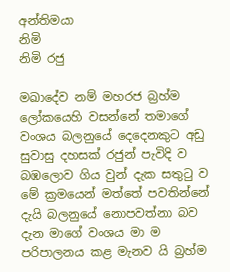අන්තිමයා
නිමි
නිමි රජු

මඛාදේව නම් මහරජ බ්‍රහ්ම ලෝකයෙහි වසන්නේ තමාගේ වංශය බලනුයේ දෙදෙනකුට අඩු සුවාසු දහසක් රජුන් පැවිදි ව බඹලොව ගිය වුන් දැක සතුටු ව මේ ක්‍රමයෙන් මත්තේ පවතින්නේ දැයි බලනුයේ නොපවත්නා බව දැන මාගේ වංශය මා ම පරිපාලනය කළ මැනව යි බ්‍රහ්ම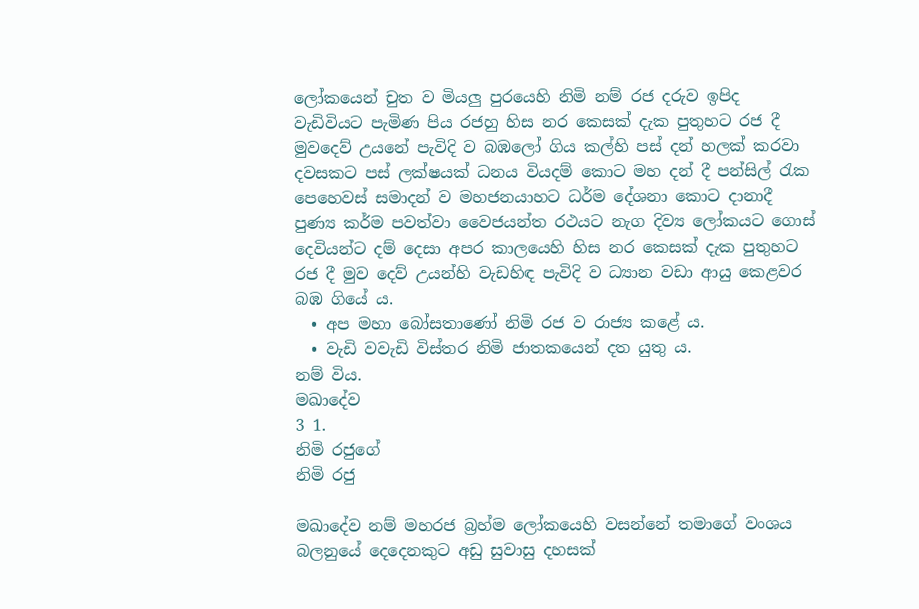ලෝකයෙන් චුත ව මියලු පුරයෙහි නිමි නම් රජ දරුව ඉපිද වැඩිවියට පැමිණ පිය රජහු හිස නර කෙසක් දැක පුතුහට රජ දී මුවදෙව් උයනේ පැවිදි ව බඹලෝ ගිය කල්හි පස් දන් හලක් කරවා දවසකට පස් ලක්ෂයක් ධනය වියදම් කොට මහ දන් දී පන්සිල් රැක පෙහෙවස් සමාදන් ව මහජනයාහට ධර්ම දේශනා කොට දානාදී පුණ්‍ය කර්ම පවත්වා වෛජයන්ත රථයට නැග දිව්‍ය ලෝකයට ගොස් දෙවියන්ට දම් දෙසා අපර කාලයෙහි හිස නර කෙසක් දැක පුතුහට රජ දී මුව දෙව් උයන්හි වැඩහිඳ පැවිදි ව ධ්‍යාන වඩා ආයු කෙළවර බඹ ගියේ ය.
  • අප මහා බෝසතාණෝ නිමි රජ ව රාජ්‍ය කළේ ය.
  • වැඩි වවැඩි විස්තර නිමි ජාතකයෙන් දත යුතු ය.
නම් විය.
මඛාදේව
3 1.
නිමි රජුගේ
නිමි රජු

මඛාදේව නම් මහරජ බ්‍රහ්ම ලෝකයෙහි වසන්නේ තමාගේ වංශය බලනුයේ දෙදෙනකුට අඩු සුවාසු දහසක්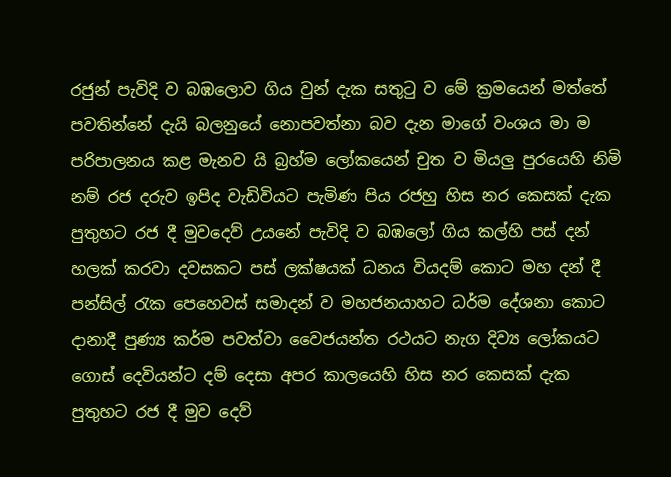රජුන් පැවිදි ව බඹලොව ගිය වුන් දැක සතුටු ව මේ ක්‍රමයෙන් මත්තේ පවතින්නේ දැයි බලනුයේ නොපවත්නා බව දැන මාගේ වංශය මා ම පරිපාලනය කළ මැනව යි බ්‍රහ්ම ලෝකයෙන් චුත ව මියලු පුරයෙහි නිමි නම් රජ දරුව ඉපිද වැඩිවියට පැමිණ පිය රජහු හිස නර කෙසක් දැක පුතුහට රජ දී මුවදෙව් උයනේ පැවිදි ව බඹලෝ ගිය කල්හි පස් දන් හලක් කරවා දවසකට පස් ලක්ෂයක් ධනය වියදම් කොට මහ දන් දී පන්සිල් රැක පෙහෙවස් සමාදන් ව මහජනයාහට ධර්ම දේශනා කොට දානාදී පුණ්‍ය කර්ම පවත්වා වෛජයන්ත රථයට නැග දිව්‍ය ලෝකයට ගොස් දෙවියන්ට දම් දෙසා අපර කාලයෙහි හිස නර කෙසක් දැක පුතුහට රජ දී මුව දෙව්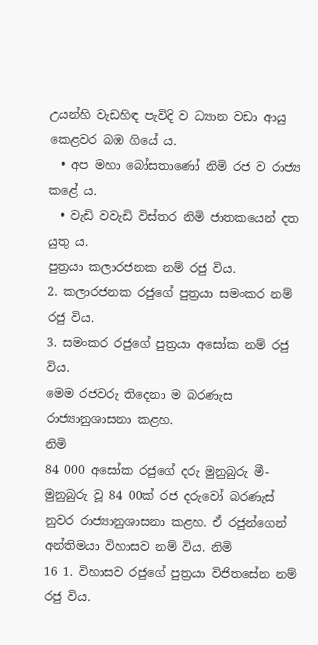උයන්හි වැඩහිඳ පැවිදි ව ධ්‍යාන වඩා ආයු කෙළවර බඹ ගියේ ය.
  • අප මහා බෝසතාණෝ නිමි රජ ව රාජ්‍ය කළේ ය.
  • වැඩි වවැඩි විස්තර නිමි ජාතකයෙන් දත යුතු ය.
පුත්‍රයා කලාරජනක නම් රජු විය.
2. කලාරජනක රජුගේ පුත්‍රයා සමංකර නම් රජු විය.
3. සමංකර රජුගේ පුත්‍රයා අසෝක නම් රජු විය.
මෙම රජවරු තිදෙනා ම බරණැස රාජ්‍යානුශාසනා කළහ.
නිමි
84 000 අසෝක රජුගේ දරු මුනුබුරු මී-මුනුබුරු වූ 84 00ක් රජ දරුවෝ බරණැස් නුවර රාජ්‍යානුශාසනා කළහ. ඒ රජුන්ගෙන් අන්තිමයා විහාසව නම් විය. නිමි
16 1. විහාසව රජුගේ පුත්‍රයා විජිතසේන නම් රජු විය.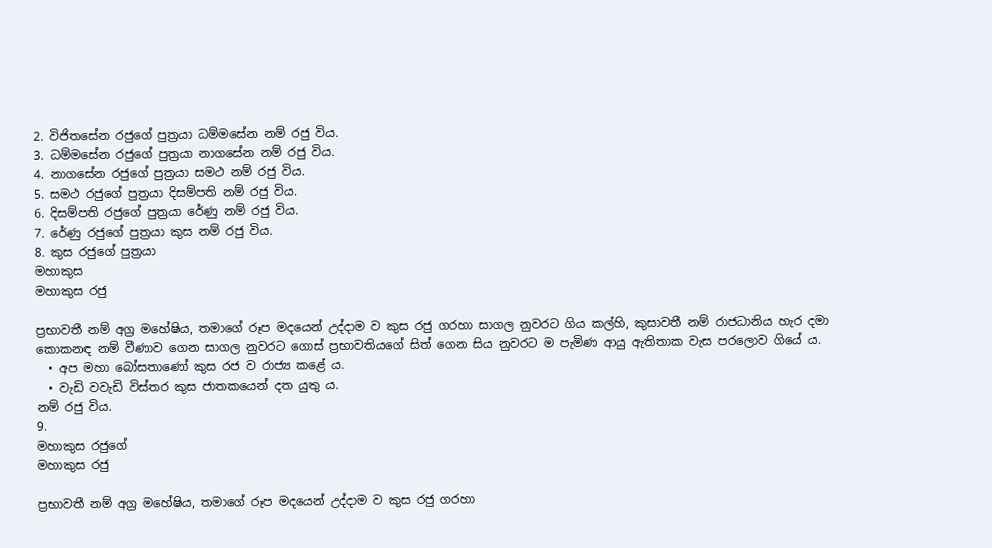2. විජිතසේන රජුගේ පුත්‍රයා ධම්මසේන නම් රජු විය.
3. ධම්මසේන රජුගේ පුත්‍රයා නාගසේන නම් රජු විය.
4. නාගසේන රජුගේ පුත්‍රයා සමථ නම් රජු විය.
5. සමථ රජුගේ පුත්‍රයා දිසම්පති නම් රජු විය.
6. දිසම්පති රජුගේ පුත්‍රයා රේණු නම් රජු විය.
7. රේණු රජුගේ පුත්‍රයා කුස නම් රජු විය.
8. කුස රජුගේ පුත්‍රයා
මහාකුස
මහාකුස රජු

ප්‍රභාවතී නම් අග්‍ර මහේෂිය, තමාගේ රූප මදයෙන් උද්දාම ව කුස රජු ගරහා සාගල නුවරට ගිය කල්හි, කුසාවතී නම් රාජධානිය හැර දමා කොකනඳ නම් වීණාව ගෙන සාගල නුවරට ගොස් ප්‍රභාවතියගේ සිත් ගෙන සිය නුවරට ම පැමිණ ආයු ඇතිතාක වැස පරලොව ගියේ ය.
  • අප මහා බෝසතාණෝ කුස රජ ව රාජ්‍ය කළේ ය.
  • වැඩි වවැඩි විස්තර කුස ජාතකයෙන් දත යුතු ය.
නම් රජු විය.
9.
මහාකුස රජුගේ
මහාකුස රජු

ප්‍රභාවතී නම් අග්‍ර මහේෂිය, තමාගේ රූප මදයෙන් උද්දාම ව කුස රජු ගරහා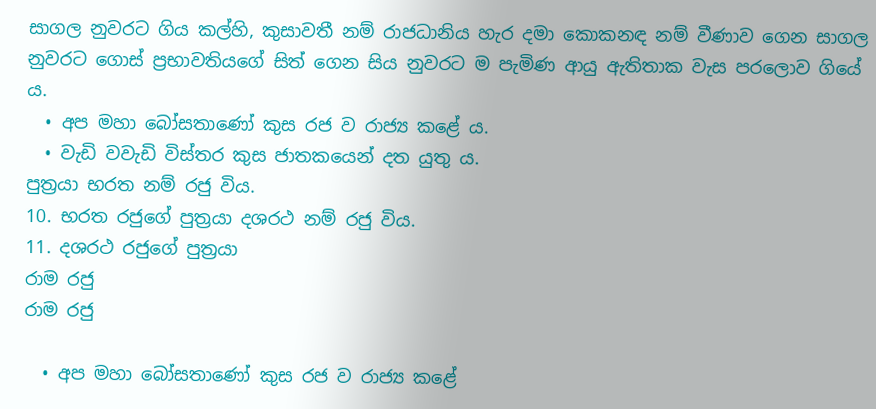සාගල නුවරට ගිය කල්හි, කුසාවතී නම් රාජධානිය හැර දමා කොකනඳ නම් වීණාව ගෙන සාගල නුවරට ගොස් ප්‍රභාවතියගේ සිත් ගෙන සිය නුවරට ම පැමිණ ආයු ඇතිතාක වැස පරලොව ගියේ ය.
  • අප මහා බෝසතාණෝ කුස රජ ව රාජ්‍ය කළේ ය.
  • වැඩි වවැඩි විස්තර කුස ජාතකයෙන් දත යුතු ය.
පුත්‍රයා භරත නම් රජු විය.
10. භරත රජුගේ පුත්‍රයා දශරථ නම් රජු විය.
11. දශරථ රජුගේ පුත්‍රයා
රාම රජු
රාම රජු

  • අප මහා බෝසතාණෝ කුස රජ ව රාජ්‍ය කළේ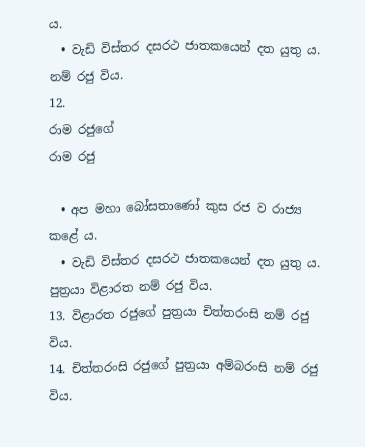ය.
  • වැඩි විස්තර දසරථ ජාතකයෙන් දත යුතු ය.
නම් රජු විය.
12.
රාම රජුගේ
රාම රජු

  • අප මහා බෝසතාණෝ කුස රජ ව රාජ්‍ය කළේ ය.
  • වැඩි විස්තර දසරථ ජාතකයෙන් දත යුතු ය.
පුත්‍රයා විළාරත නම් රජු විය.
13. විළාරත රජුගේ පුත්‍රයා චිත්තරංසි නම් රජු විය.
14. චිත්තරංසි රජුගේ පුත්‍රයා අම්බරංසි නම් රජු විය.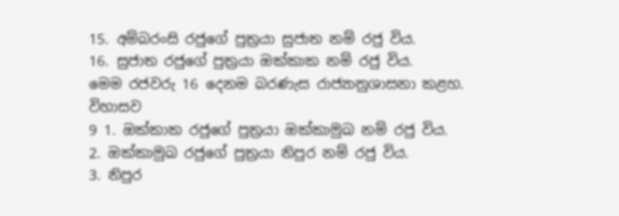15. අම්බරංසි රජුගේ පුත්‍රයා සුජාත නම් රජු විය.
16. සුජාත රජුගේ පුත්‍රයා ඔක්කාක නම් රජු විය.
මෙම රජවරු 16 දෙනම බරණැස රාජ්‍යානුශාසනා කළහ.
විහාසව
9 1. ඔක්කාක රජුගේ පුත්‍රයා ඔක්කාමුඛ නම් රජු විය.
2. ඔක්කාමුඛ රජුගේ පුත්‍රයා නිපුර නම් රජු විය.
3. නිපුර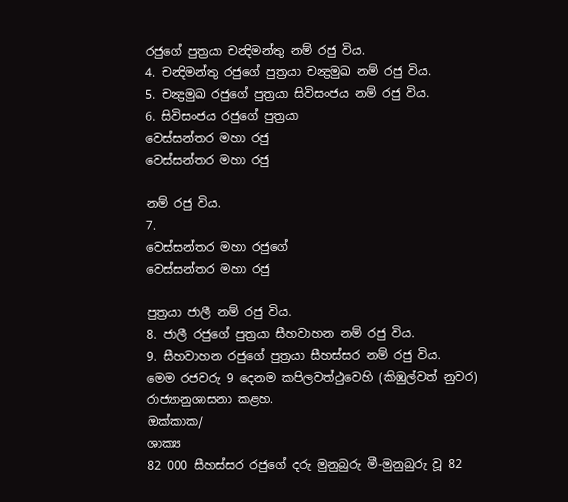රජුගේ පුත්‍රයා චන්‍දිමන්තු නම් රජු විය.
4. චන්‍දිමන්තු රජුගේ පුත්‍රයා චන්‍ද්‍රමුඛ නම් රජු විය.
5. චන්‍ද්‍රමුඛ රජුගේ පුත්‍රයා සිවිසංජය නම් රජු විය.
6. සිවිසංජය රජුගේ පුත්‍රයා
වෙස්සන්තර මහා රජු
වෙස්සන්තර මහා රජු

නම් රජු විය.
7.
වෙස්සන්තර මහා රජුගේ
වෙස්සන්තර මහා රජු

පුත්‍රයා ජාලී නම් රජු විය.
8. ජාලී රජුගේ පුත්‍රයා සීහවාහන නම් රජු විය.
9. සීහවාහන රජුගේ පුත්‍රයා සීහස්සර නම් රජු විය.
මෙම රජවරු 9 දෙනම කපිලවත්ථුවෙහි (කිඹුල්වත් නුවර) රාජ්‍යානුශාසනා කළහ.
ඔක්කාක/
ශාක්‍ය
82 000 සීහස්සර රජුගේ දරු මුනුබුරු මී-මුනුබුරු වූ 82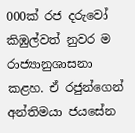000ක් රජ දරුවෝ කිඹුල්වත් නුවර ම රාජ්‍යානුශාසනා කළහ. ඒ රජුන්ගෙන් අන්තිමයා ජයසේන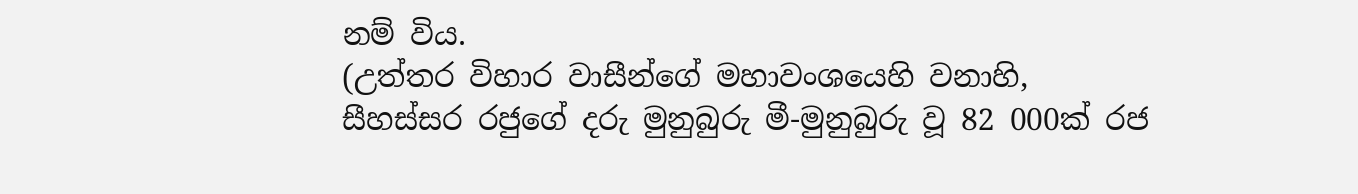නම් විය.
(උත්තර විහාර වාසීන්ගේ මහාවංශයෙහි වනාහි, සීහස්සර රජුගේ දරු මුනුබුරු මී-මුනුබුරු වූ 82 000ක් රජ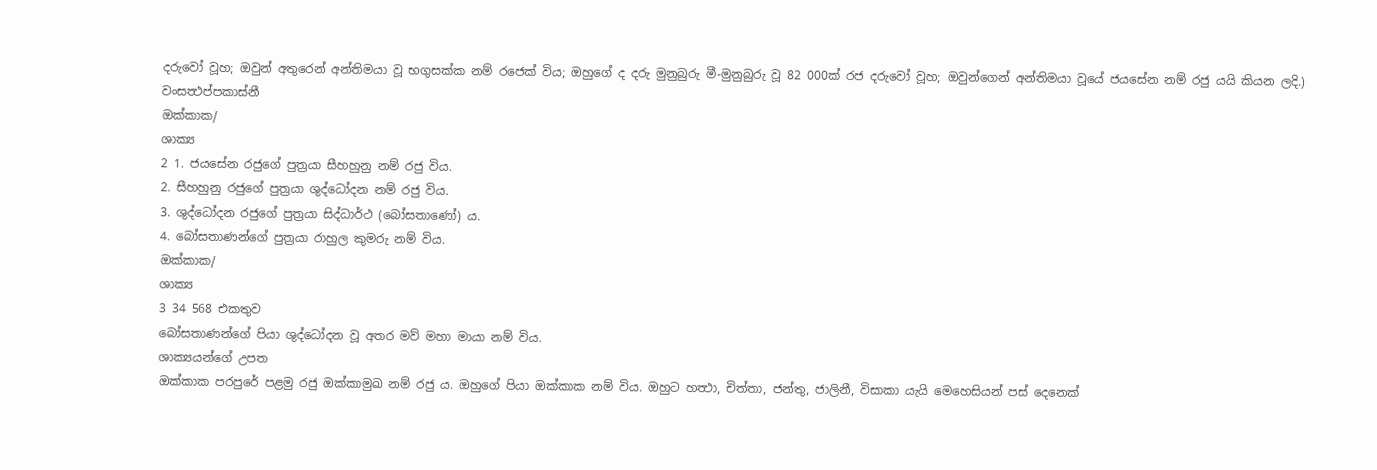දරුවෝ වූහ; ඔවුන් අතුරෙන් අන්තිමයා වූ භගුසක්ක නම් රජෙක් විය; ඔහුගේ ද දරු මුනුබුරු මී-මුනුබුරු වූ 82 000ක් රජ දරුවෝ වූහ; ඔවුන්ගෙන් අන්තිමයා වූයේ ජයසේන නම් රජු යයි කියන ලදි.)
වංසත්‍ථප්පකාස්නී
ඔක්කාක/
ශාක්‍ය
2 1. ජයසේන රජුගේ පුත්‍රයා සීහහුනු නම් රජු විය.
2. සීහහුනු රජුගේ පුත්‍රයා ශුද්ධෝදන නම් රජු විය.
3. ශුද්ධෝදන රජුගේ පුත්‍රයා සිද්ධාර්ථ (බෝසතාණෝ) ය.
4. බෝසතාණන්ගේ පුත්‍රයා රාහුල කුමරු නම් විය.
ඔක්කාක/
ශාක්‍ය
3 34 568 එකතුව
බෝසතාණන්ගේ පියා ශුද්ධෝදන වූ අතර මව් මහා මායා නම් විය.
ශාක්‍යයන්ගේ උපත
ඔක්කාක පරපුරේ පළමු රජු ඔක්කාමුඛ නම් රජු ය. ඔහුගේ පියා ඔක්කාක නම් විය. ඔහුට හත්‍ථා, චිත්තා, ජන්තු, ජාලිනී, විසාකා යැයි මෙහෙසියන් පස් දෙනෙක්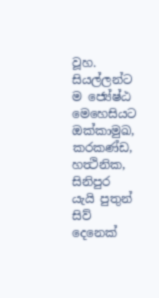වූහ. සියල්ලන්ට ම ජ්‍යේෂ්ඨ මෙහෙසියට ඔක්කාමුඛ, කරකණ්ඩ, හත්‍ථිනික, සිනිපුර යැයි පුතුන් සිව් දෙනෙක්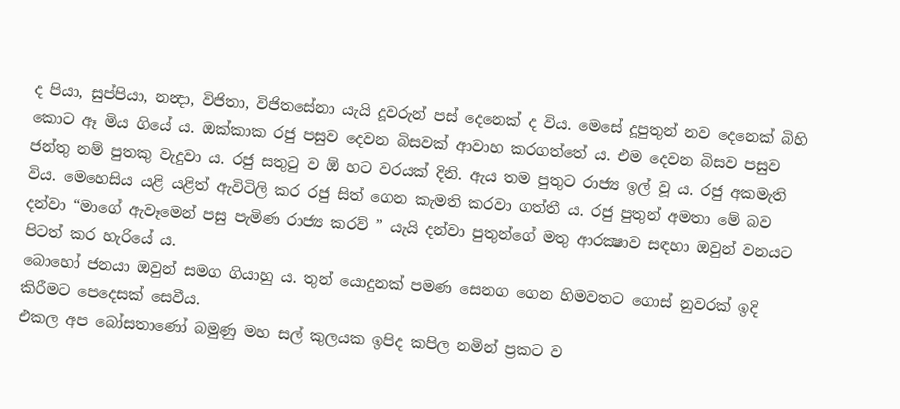ද පියා, සුප්පියා, නන්‍දා, විජිතා, විජිතසේනා යැයි දූවරුන් පස් දෙනෙක් ද විය. මෙසේ දූපුතුන් නව දෙනෙක් බිහි කොට ඈ මිය ගියේ ය. ඔක්කාක රජු පසුව දෙවන බිසවක් ආවාහ කරගත්තේ ය. එම දෙවන බිසව පසුව ජන්තු නම් පුතකු වැදුවා ය. රජු සතුටු ව ඕ හට වරයක් දිනි. ඇය තම පුතුට රාජ්‍ය ඉල් වූ ය. රජු අකමැති විය. මෙහෙසිය යළි යළිත් ඇවිටිලි කර රජු සිත් ගෙන කැමති කරවා ගත්තී ය. රජු පුතුන් අමතා මේ බව දන්වා “මාගේ ඇවෑමෙන් පසු පැමිණ රාජ්‍ය කරව් ” යැයි දන්වා පුතුන්ගේ මතු ආරක්‍ෂාව සඳහා ඔවුන් වනයට පිටත් කර හැරියේ ය.
බොහෝ ජනයා ඔවුන් සමග ගියාහු ය. තුන් යොදුනක් පමණ සෙනග ගෙන හිමවතට ගොස් නුවරක් ඉදි කිරීමට පෙදෙසක් සෙවීය.
එකල අප බෝසතාණෝ බමුණු මහ සල් කුලයක ඉපිද කපිල නමින් ප්‍රකට ව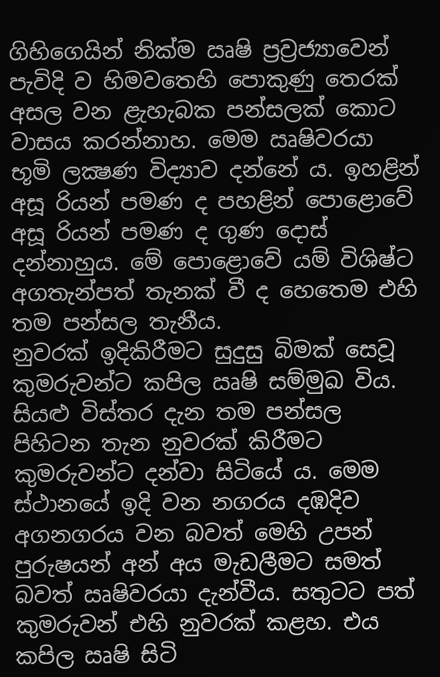ගිහිගෙයින් නික්ම ඍෂි ප්‍රව්‍රජ්‍යාවෙන් පැවිදි ව හිමවතෙහි පොකුණු තෙරක් අසල වන ළැහැබක පන්සලක් කොට වාසය කරන්නාහ. මෙම ඍෂිවරයා භූමි ලක්‍ෂණ විද්‍යාව දන්නේ ය. ඉහළින් අසූ රියන් පමණ ද පහළින් පොළොවේ අසූ රියන් පමණ ද ගුණ දොස් දන්නාහුය. මේ පොළොවේ යම් විශිෂ්ට අගතැන්පත් තැනක් වී ද හෙතෙම එහි තම පන්සල තැනීය.
නුවරක් ඉදිකිරීමට සුදුසු බිමක් සෙවූ කුමරුවන්ට කපිල ඍෂි සම්මුඛ විය. සියළු විස්තර දැන තම පන්සල පිහිටන තැන නුවරක් කිරීමට කුමරුවන්ට දන්වා සිටියේ ය. මෙම ස්ථානයේ ඉදි වන නගරය දඹදිව අගනගරය වන බවත් මෙහි උපන් පුරුෂයන් අන් අය මැඩලීමට සමත් බවත් ඍෂිවරයා දැන්වීය. සතුටට පත් කුමරුවන් එහි නුවරක් කළහ. එය කපිල ඍෂි සිටි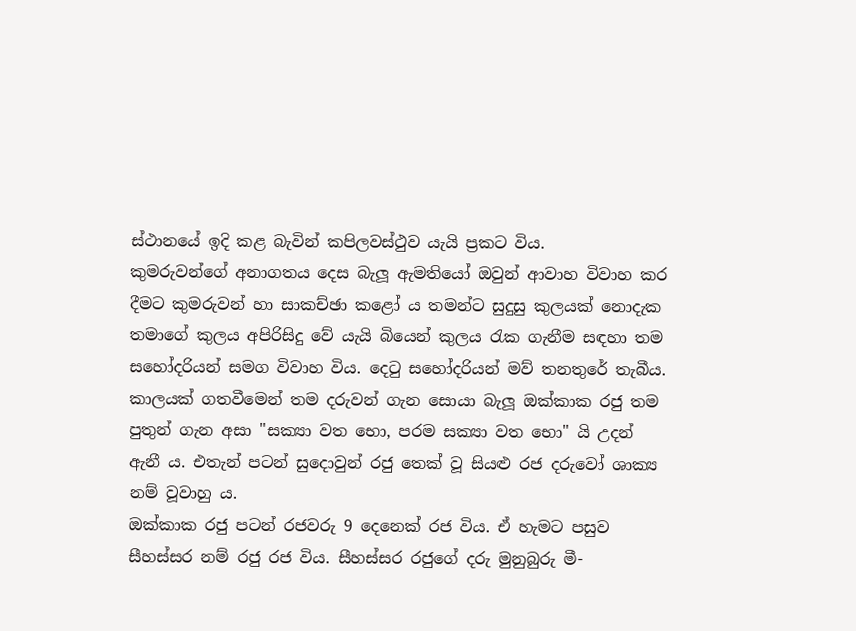ස්ථානයේ ඉදි කළ බැවින් කපිලවස්ථුව යැයි ප්‍රකට විය.
කුමරුවන්ගේ අනාගතය දෙස බැලූ ඇමතියෝ ඔවුන් ආවාහ විවාහ කර දීමට කුමරුවන් හා සාකච්ඡා කළෝ ය තමන්ට සුදුසු කුලයක් නොදැක තමාගේ කුලය අපිරිසිදු වේ යැයි බියෙන් කුලය රැක ගැනීම සඳහා තම සහෝදරියන් සමග විවාහ විය. දෙටු සහෝදරියන් මව් තනතුරේ තැබීය.
කාලයක් ගතවීමෙන් තම දරුවන් ගැන සොයා බැලූ ඔක්කාක රජු තම පුතුන් ගැන අසා "සක්‍යා වත භො, පරම සක්‍යා වත භො" යි උදන් ඇනී ය. එතැන් පටන් සුදොවුන් රජු තෙක් වූ සියළු රජ දරුවෝ ශාක්‍ය නම් වූවාහු ය.
ඔක්කාක රජු පටන් රජවරු 9 දෙනෙක් රජ විය. ඒ හැමට පසුව සීහස්සර නම් රජු රජ විය. සීහස්සර රජුගේ දරු මුනුබුරු මී-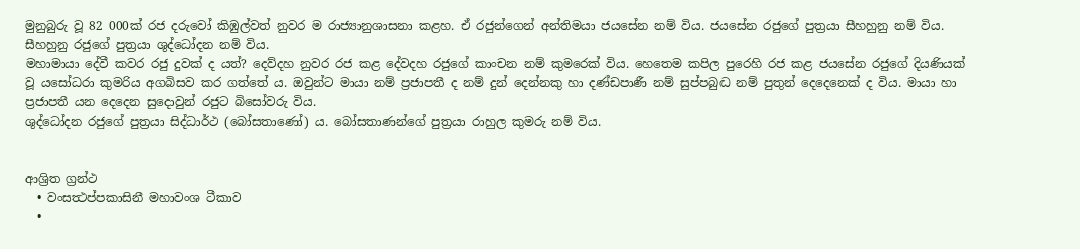මුනුබුරු වූ 82 000ක් රජ දරුවෝ කිඹුල්වත් නුවර ම රාජ්‍යානුශාසනා කළහ. ඒ රජුන්ගෙන් අන්තිමයා ජයසේන නම් විය. ජයසේන රජුගේ පුත්‍රයා සීහහුනු නම් විය. සීහහුනු රජුගේ පුත්‍රයා ශුද්ධෝදන නම් විය.
මහාමායා දේවී කවර රජු දුවක් ද යත්? දෙව්දහ නුවර රජ කළ දේවදහ රජුගේ කාංචන නම් කුමරෙක් විය. හෙතෙම කපිල පුරෙහි රජ කළ ජයසේන රජුගේ දියණියක් වූ යසෝධරා කුමරිය අගබිසව කර ගත්තේ ය. ඔවුන්ට මායා නම් ප්‍රජාපතී ද නම් දුන් දෙන්නකු හා දණ්ඩපාණී නම් සුප්පබුද්‍ධ නම් පුතුන් දෙදෙනෙක් ද විය. මායා හා ප්‍රජාපතී යන දෙදෙන සුදොවුන් රජුට බිසෝවරු විය.
ශුද්ධෝදන රජුගේ පුත්‍රයා සිද්ධාර්ථ (බෝසතාණෝ) ය. බෝසතාණන්ගේ පුත්‍රයා රාහුල කුමරු නම් විය.


ආශ්‍රිත ග්‍රන්ථ
  • වංසත්‍ථප්පකාසිනී මහාවංශ ටීකාව
  •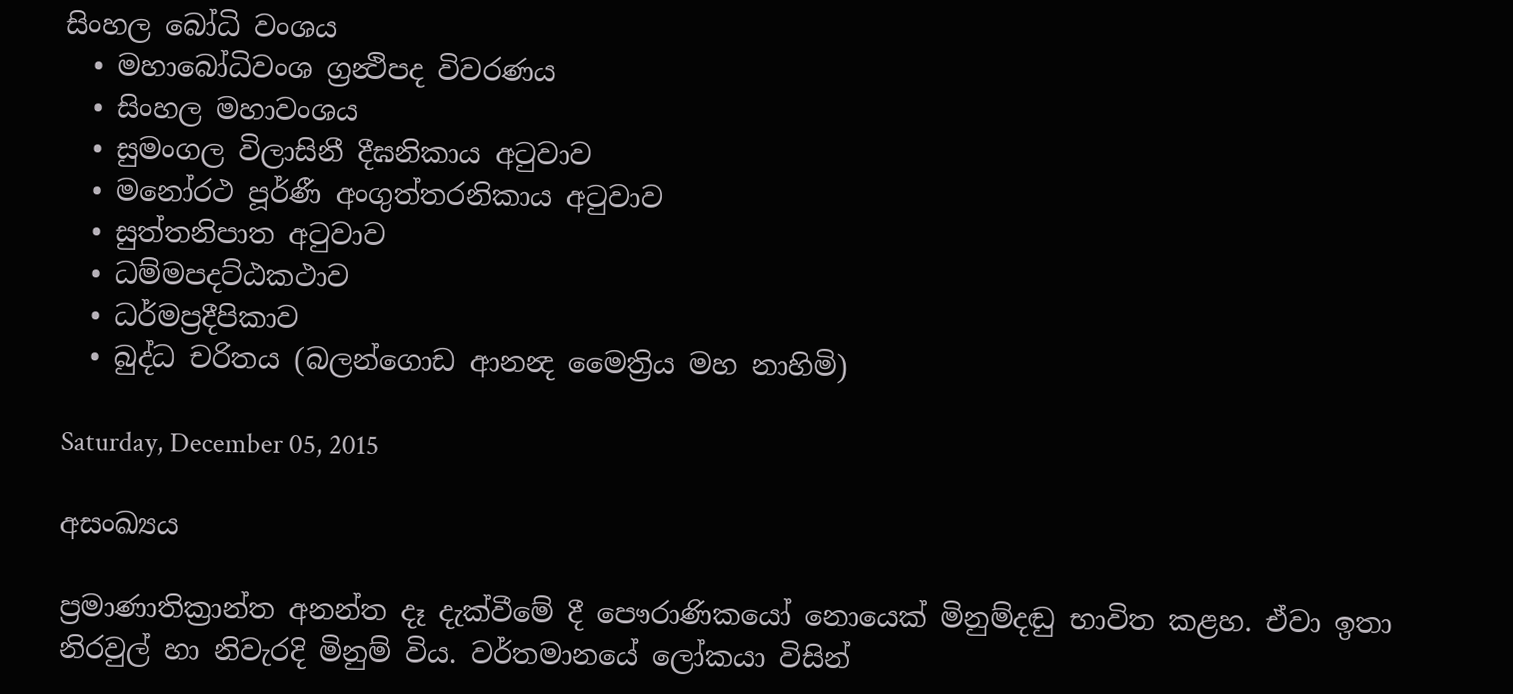සිංහල බෝධි වංශය
  • මහාබෝධිවංශ ග්‍රන්‍ථිපද විවරණය
  • සිංහල මහාවංශය
  • සුමංගල විලාසිනී දීඝනිකාය අටුවාව
  • මනෝරථ පූර්ණී අංගුත්තරනිකාය අටුවාව
  • සුත්තනිපාත අටුවාව
  • ධම්මපදට්ඨකථාව
  • ධර්මප්‍රදීපිකාව
  • බුද්ධ චරිතය (බලන්ගොඩ ආනන්‍ද මෛත්‍රිය මහ නාහිමි)

Saturday, December 05, 2015

අසංඛ්‍යය

ප්‍රමාණාතික්‍රාන්ත අනන්ත දෑ දැක්වීමේ දී පෞරාණිකයෝ නොයෙක් මිනුම්දඬු භාවිත කළහ. ඒවා ඉතා නිරවුල් හා නිවැරදි මිනුම් විය. වර්තමානයේ ලෝකයා විසින්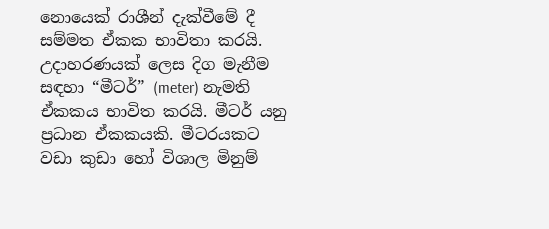නොයෙක් රාශීන් දැක්වීමේ දී සම්මත ඒකක භාවිතා කරයි. උදාහරණයක් ලෙස දිග මැනීම සඳහා “මීටර්” (meter) නැමති ඒකකය භාවිත කරයි. මීටර් යනු ප්‍රධාන ඒකකයකි. මීටරයකට වඩා කුඩා හෝ විශාල මිනුම්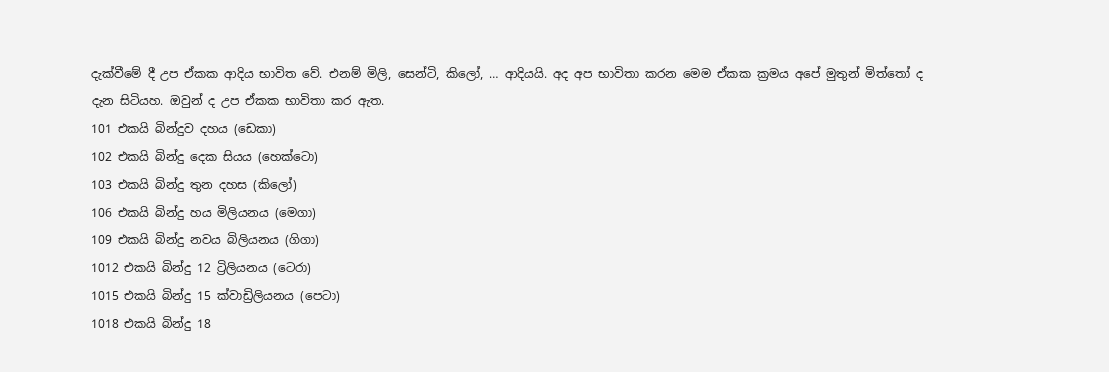දැක්වීමේ දී උප ඒකක ආදිය භාවිත වේ. එනම් මිලි, සෙන්ටි, කිලෝ, … ආදියයි. අද අප භාවිතා කරන මෙම ඒකක ක්‍රමය අපේ මුතුන් මිත්තෝ ද දැන සිටියහ. ඔවුන් ද උප ඒකක භාවිතා කර ඇත.
101 එකයි බින්දුව දහය (ඩෙකා)
102 එකයි බින්දු දෙක සියය (හෙක්ටො)
103 එකයි බින්දු තුන දහස (කිලෝ)
106 එකයි බින්දු හය මිලියනය (මෙගා)
109 එකයි බින්දු නවය බිලියනය (ගිගා)
1012 එකයි බින්දු 12 ට්‍රිලියනය (ටෙරා)
1015 එකයි බින්දු 15 ක්වාඩ්‍රිලියනය (පෙටා)
1018 එකයි බින්දු 18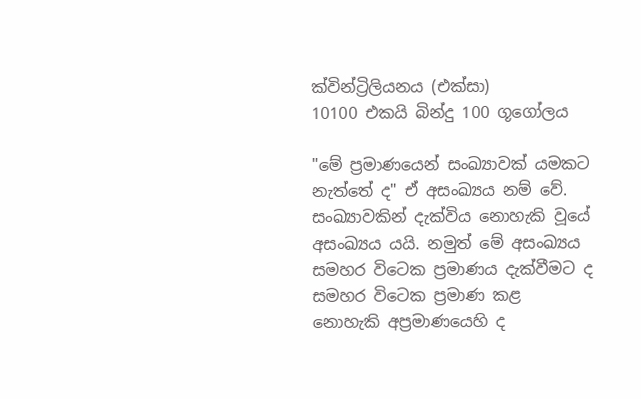ක්වින්ට්‍රිලියනය (එක්සා)
10100 එකයි බින්දු 100 ගූගෝලය

"මේ ප්‍රමාණයෙන් සංඛ්‍යාවක් යමකට නැත්තේ ද" ඒ අසංඛ්‍යය නම් වේ. සංඛ්‍යාවකින් දැක්විය නොහැකි වූයේ අසංඛ්‍යය යයි. නමුත් මේ අසංඛ්‍යය සමහර විටෙක ප්‍රමාණය දැක්වීමට ද සමහර විටෙක ප්‍රමාණ කළ නොහැකි අප්‍රමාණයෙහි ද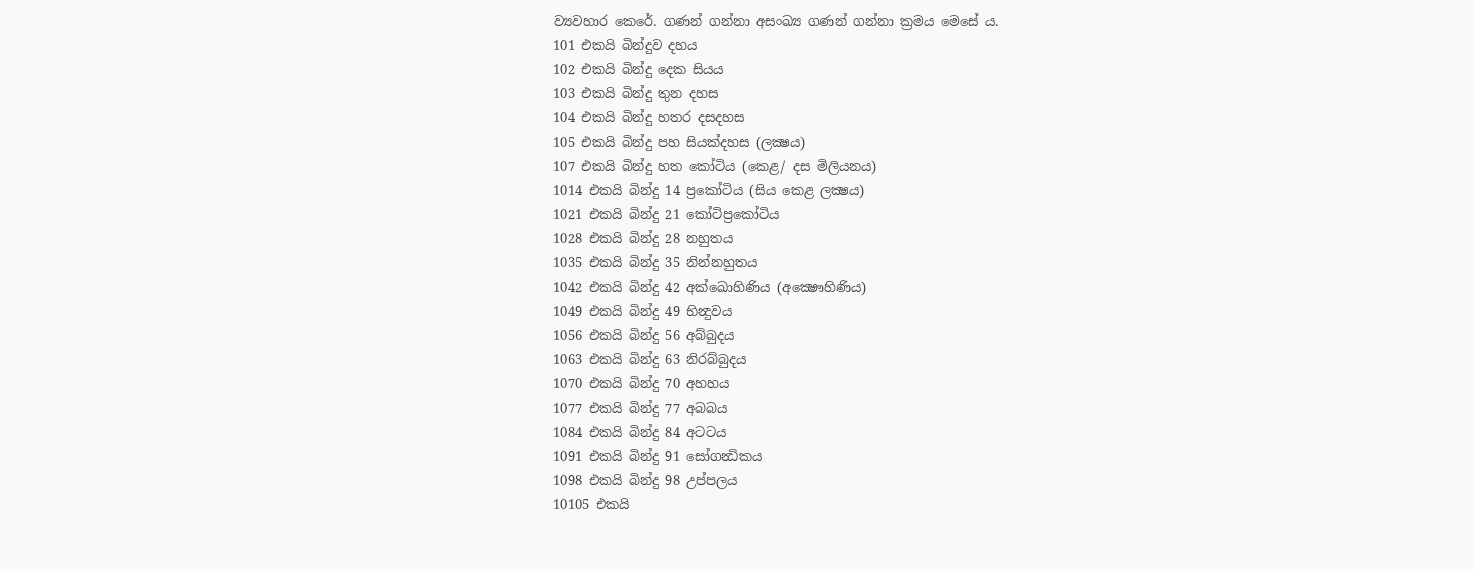ව්‍යවහාර කෙරේ. ගණන් ගන්නා අසංඛ්‍ය ගණන් ගන්නා ක්‍රමය මෙසේ ය.
101 එකයි බින්දුව දහය
102 එකයි බින්දු දෙක සියය
103 එකයි බින්දු තුන දහස
104 එකයි බින්දු හතර දසදහස
105 එකයි බින්දු පහ සියක්‌දහස (ලක්‍ෂය)
107 එකයි බින්දු හත කෝටිය (කෙළ/ දස මිලියනය)
1014 එකයි බින්දු 14 ප්‍රකෝටිය (සිය කෙළ ලක්‍ෂය)
1021 එකයි බින්දු 21 කෝටිප්‍රකෝටිය
1028 එකයි බින්දු 28 නහුතය
1035 එකයි බින්දු 35 නින්නහුතය
1042 එකයි බින්දු 42 අක්ඛොහිණිය (අක්‍ෂෞහිණිය)
1049 එකයි බින්දු 49 භින්‍දුවය
1056 එකයි බින්දු 56 අබ්බුදය
1063 එකයි බින්දු 63 නිරබ්බුදය
1070 එකයි බින්දු 70 අහහය
1077 එකයි බින්දු 77 අබබය
1084 එකයි බින්දු 84 අටටය
1091 එකයි බින්දු 91 සෝගන්‍ධිකය
1098 එකයි බින්දු 98 උප්පලය
10105 එකයි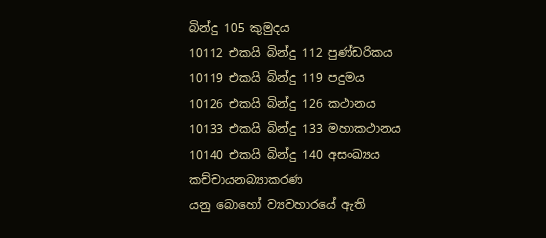බින්දු 105 කුමුදය
10112 එකයි බින්දු 112 පුණ්ඩරිකය
10119 එකයි බින්දු 119 පදුමය
10126 එකයි බින්දු 126 කථානය
10133 එකයි බින්දු 133 මහාකථානය
10140 එකයි බින්දු 140 අසංඛ්‍යය
කච්චායනබ්‍යාකරණ
යනු බොහෝ ව්‍යවහාරයේ ඇති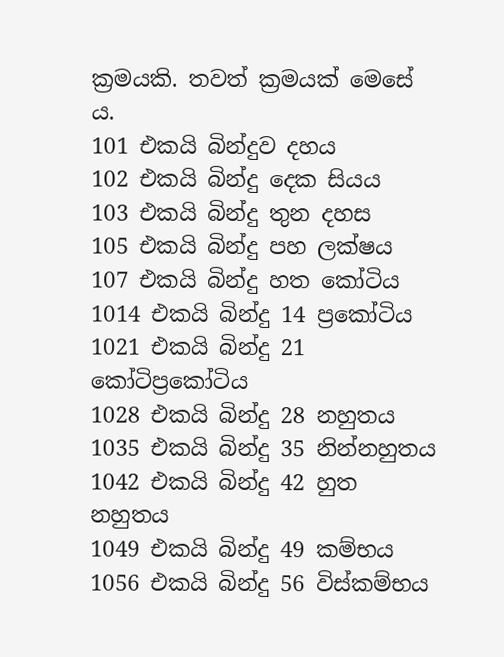ක්‍රමයකි. තවත් ක්‍රමයක් මෙසේ ය.
101 එකයි බින්දුව දහය
102 එකයි බින්දු දෙක සියය
103 එකයි බින්දු තුන දහස
105 එකයි බින්දු පහ ලක්ෂය
107 එකයි බින්දු හත කෝටිය
1014 එකයි බින්දු 14 ප්‍රකෝටිය
1021 එකයි බින්දු 21 කෝටිප්‍රකෝටිය
1028 එකයි බින්දු 28 නහුතය
1035 එකයි බින්දු 35 නින්නහුතය
1042 එකයි බින්දු 42 හුත නහුතය
1049 එකයි බින්දු 49 කම්භය
1056 එකයි බින්දු 56 විස්කම්භය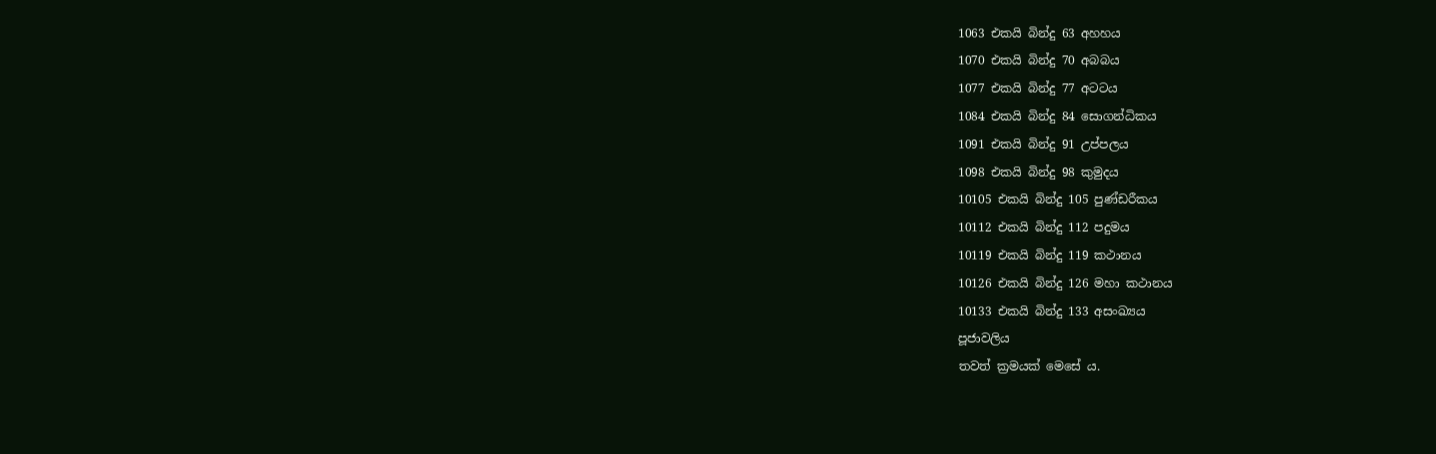1063 එකයි බින්දු 63 අහහය
1070 එකයි බින්දු 70 අබබය
1077 එකයි බින්දු 77 අටටය
1084 එකයි බින්දු 84 සොගන්ධිකය
1091 එකයි බින්දු 91 උප්පලය
1098 එකයි බින්දු 98 කුමුදය
10105 එකයි බින්දු 105 පුණ්ඩරීකය
10112 එකයි බින්දු 112 පදුමය
10119 එකයි බින්දු 119 කථානය
10126 එකයි බින්දු 126 මහා කථානය
10133 එකයි බින්දු 133 අසංඛ්‍යය
පූජාවලිය
තවත් ක්‍රමයක් මෙසේ ය.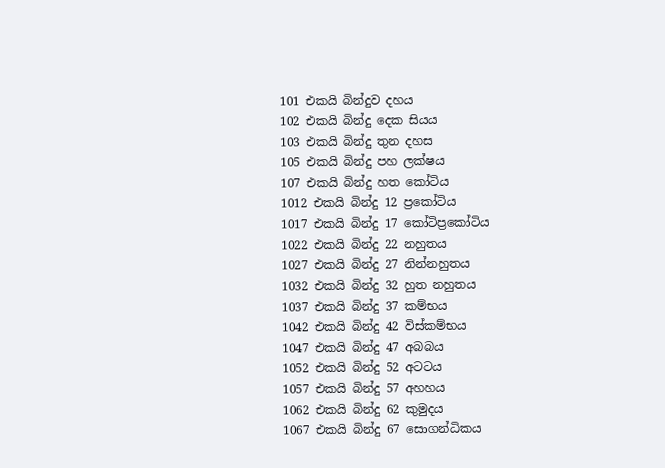101 එකයි බින්දුව දහය
102 එකයි බින්දු දෙක සියය
103 එකයි බින්දු තුන දහස
105 එකයි බින්දු පහ ලක්ෂය
107 එකයි බින්දු හත කෝටිය
1012 එකයි බින්දු 12 ප්‍රකෝටිය
1017 එකයි බින්දු 17 කෝටිප්‍රකෝටිය
1022 එකයි බින්දු 22 නහුතය
1027 එකයි බින්දු 27 නින්නහුතය
1032 එකයි බින්දු 32 හුත නහුතය
1037 එකයි බින්දු 37 කම්භය
1042 එකයි බින්දු 42 විස්කම්භය
1047 එකයි බින්දු 47 අබබය
1052 එකයි බින්දු 52 අටටය
1057 එකයි බින්දු 57 අහහය
1062 එකයි බින්දු 62 කුමුදය
1067 එකයි බින්දු 67 සොගන්ධිකය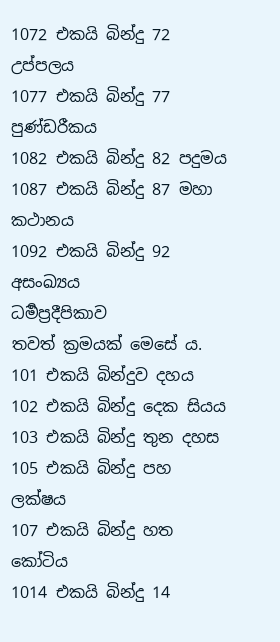1072 එකයි බින්දු 72 උප්පලය
1077 එකයි බින්දු 77 පුණ්ඩරීකය
1082 එකයි බින්දු 82 පදුමය
1087 එකයි බින්දු 87 මහා කථානය
1092 එකයි බින්දු 92 අසංඛ්‍යය
ධර්‍මප්‍රදීපිකාව
තවත් ක්‍රමයක් මෙසේ ය.
101 එකයි බින්දුව දහය
102 එකයි බින්දු දෙක සියය
103 එකයි බින්දු තුන දහස
105 එකයි බින්දු පහ ලක්ෂය
107 එකයි බින්දු හත කෝටිය
1014 එකයි බින්දු 14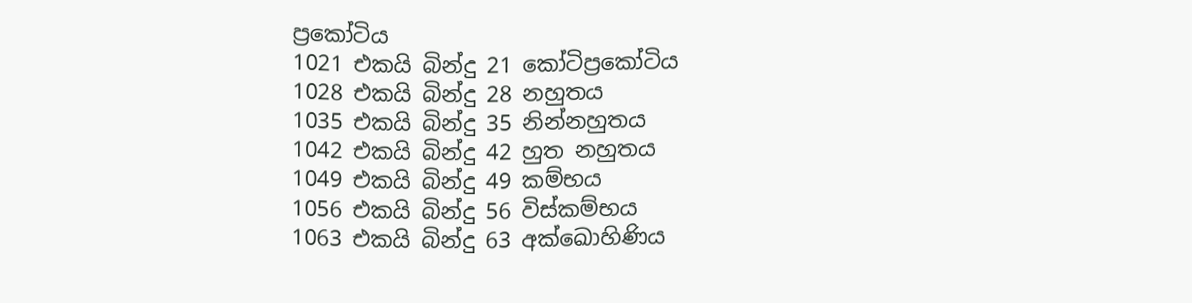ප්‍රකෝටිය
1021 එකයි බින්දු 21 කෝටිප්‍රකෝටිය
1028 එකයි බින්දු 28 නහුතය
1035 එකයි බින්දු 35 නින්නහුතය
1042 එකයි බින්දු 42 හුත නහුතය
1049 එකයි බින්දු 49 කම්භය
1056 එකයි බින්දු 56 විස්කම්භය
1063 එකයි බින්දු 63 අක්ඛොහිණිය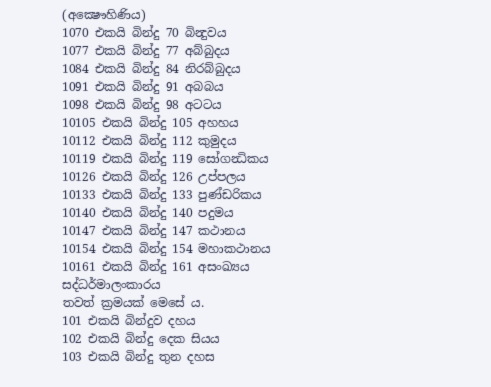(අක්‍ෂෞහිණිය)
1070 එකයි බින්දු 70 බින්‍දුවය
1077 එකයි බින්දු 77 අබ්බුදය
1084 එකයි බින්දු 84 නිරබ්බුදය
1091 එකයි බින්දු 91 අබබය
1098 එකයි බින්දු 98 අටටය
10105 එකයි බින්දු 105 අහහය
10112 එකයි බින්දු 112 කුමුදය
10119 එකයි බින්දු 119 සෝගන්‍ධිකය
10126 එකයි බින්දු 126 උප්පලය
10133 එකයි බින්දු 133 පුණ්ඩරිකය
10140 එකයි බින්දු 140 පදුමය
10147 එකයි බින්දු 147 කථානය
10154 එකයි බින්දු 154 මහාකථානය
10161 එකයි බින්දු 161 අසංඛ්‍යය
සද්ධර්මාලංකාරය
තවත් ක්‍රමයක් මෙසේ ය.
101 එකයි බින්දුව දහය
102 එකයි බින්දු දෙක සියය
103 එකයි බින්දු තුන දහස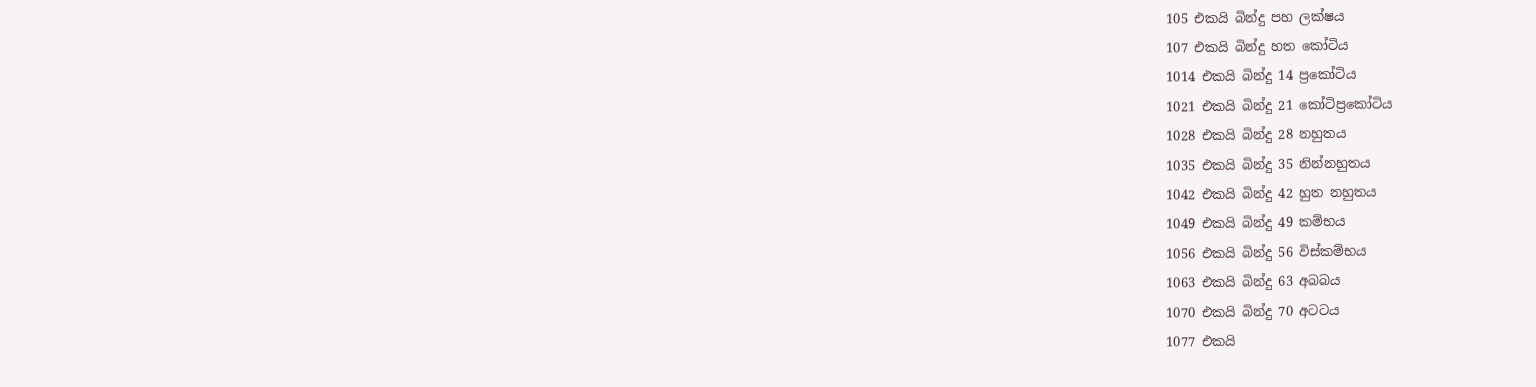105 එකයි බින්දු පහ ලක්ෂය
107 එකයි බින්දු හත කෝටිය
1014 එකයි බින්දු 14 ප්‍රකෝටිය
1021 එකයි බින්දු 21 කෝටිප්‍රකෝටිය
1028 එකයි බින්දු 28 නහුතය
1035 එකයි බින්දු 35 නින්නහුතය
1042 එකයි බින්දු 42 හුත නහුතය
1049 එකයි බින්දු 49 කම්භය
1056 එකයි බින්දු 56 විස්කම්භය
1063 එකයි බින්දු 63 අබබය
1070 එකයි බින්දු 70 අටටය
1077 එකයි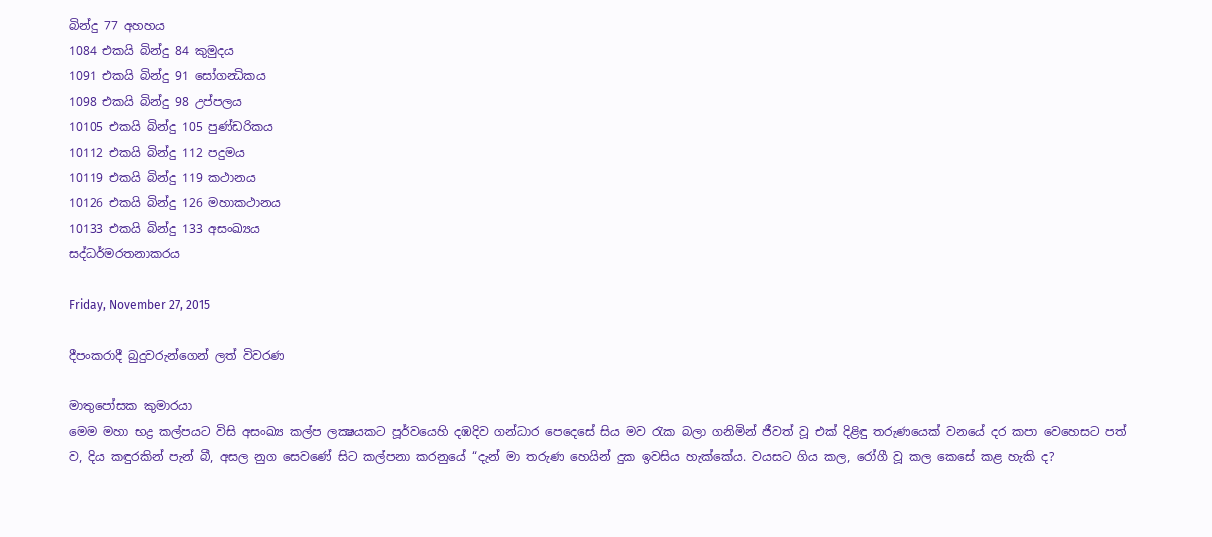බින්දු 77 අහහය
1084 එකයි බින්දු 84 කුමුදය
1091 එකයි බින්දු 91 සෝගන්‍ධිකය
1098 එකයි බින්දු 98 උප්පලය
10105 එකයි බින්දු 105 පුණ්ඩරිකය
10112 එකයි බින්දු 112 පදුමය
10119 එකයි බින්දු 119 කථානය
10126 එකයි බින්දු 126 මහාකථානය
10133 එකයි බින්දු 133 අසංඛ්‍යය
සද්ධර්මරතනාකරය

Friday, November 27, 2015

දීපංකරාදී බුදුවරුන්ගෙන් ලත් විවරණ

මාතුපෝසක කුමාරයා
මෙම මහා භද්‍ර කල්පයට විසි අසංඛ්‍ය කල්ප ලක්‍ෂයකට පූර්වයෙහි දඹදිව ගන්ධාර පෙදෙසේ සිය මව රැක බලා ගනිමින් ජීවත් වූ එක් දිළිඳු තරුණයෙක් වනයේ දර කපා වෙහෙසට පත් ව, දිය කඳුරකින් පැන් බී, අසල නුග සෙවණේ සිට කල්පනා කරනුයේ “දැන් මා තරුණ හෙයින් දුක ඉවසිය හැක්කේය. වයසට ගිය කල, රෝගී වූ කල කෙසේ කළ හැකි ද?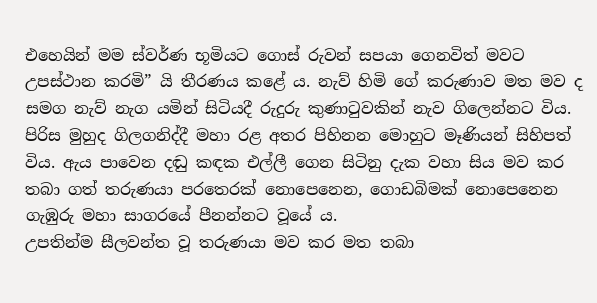එහෙයින් මම ස්වර්ණ භූමියට ගොස් රුවන් සපයා ගෙනවිත් මවට උපස්ථාන කරමි” යි තීරණය කළේ ය. නැව් හිමි ගේ කරුණාව මත මව ද සමග නැව් නැග යමින් සිටියදී රුදුරු කුණාටුවකින් නැව ගිලෙන්නට විය. පිරිස මුහුද ගිලගනිද්දී මහා රළ අතර පිහිනන මොහුට මෑණියන් සිහිපත් විය. ඇය පාවෙන දඬු කඳක එල්ලී ගෙන සිටිනු දැක වහා සිය මව කර තබා ගත් තරුණයා පරතෙරක් නොපෙනෙන, ගොඩබිමක් නොපෙනෙන ගැඹුරු මහා සාගරයේ පීනන්නට වූයේ ය.
උපතින්ම සීලවන්ත වූ තරුණයා මව කර මත තබා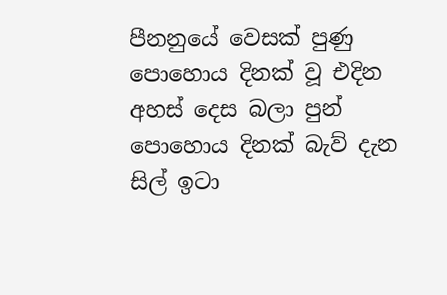පීනනුයේ වෙසක් පුණු පොහොය දිනක් වූ එදින අහස් දෙස බලා පුන් පොහොය දිනක් බැව් දැන සිල් ඉටා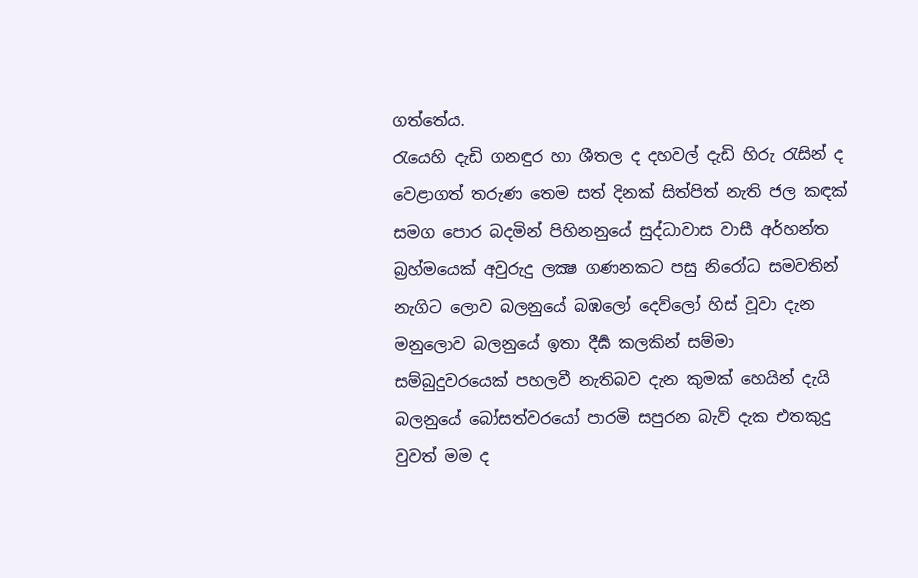ගත්තේය.
රැයෙහි දැඩි ගනඳුර හා ශීතල ද දහවල් දැඩි හිරු රැසින් ද වෙළාගත් තරුණ තෙම සත් දිනක් සිත්පිත් නැති ජල කඳක් සමග පොර බදමින් පිහිනනුයේ සුද්ධාවාස වාසී අර්හන්ත බ්‍රහ්මයෙක් අවුරුදු ලක්‍ෂ ගණනකට පසු නිරෝධ සමවතින් නැගිට ලොව බලනුයේ බඹලෝ දෙව්ලෝ හිස් වූවා දැන මනුලොව බලනුයේ ඉතා දීර්‍ඝ කලකින් සම්මා සම්බුදුවරයෙක් පහලවී නැතිබව දැන කුමක් හෙයින් දැයි බලනුයේ බෝසත්වරයෝ පාරමි සපුරන බැව් දැක එතකුදු වුවත් මම ද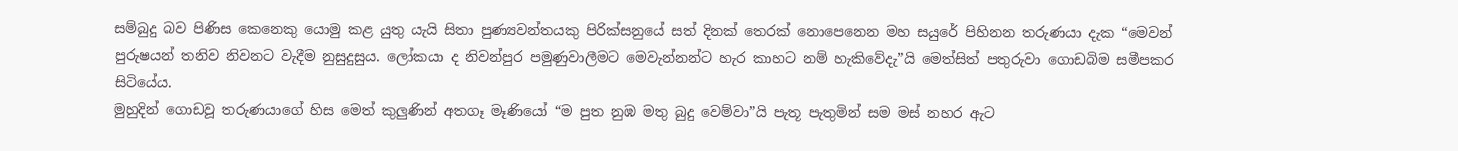සම්බුදු බව පිණිස කෙනෙකු යොමු කළ යුතු යැයි සිතා පුණ්‍යවන්තයකු පිරික්සනුයේ සත් දිනක් තෙරක් නොපෙනෙන මහ සයුරේ පිහිනන තරුණයා දැක “මෙවන් පුරුෂයන් තනිව නිවනට වැදීම නුසුදුසුය. ලෝකයා ද නිවන්පුර පමුණුවාලීමට මෙවැන්නන්ට හැර කාහට නම් හැකිවේදැ”යි මෙත්සිත් පතුරුවා ගොඩබිම සමීපකර සිටියේය.
මුහුදින් ගොඩවූ තරුණයාගේ හිස මෙත් කුලුණින් අතගෑ මෑණියෝ “ම පුත නුඹ මතු බුදු වෙම්වා”යි පැතූ පැතුමින් සම මස් නහර ඇට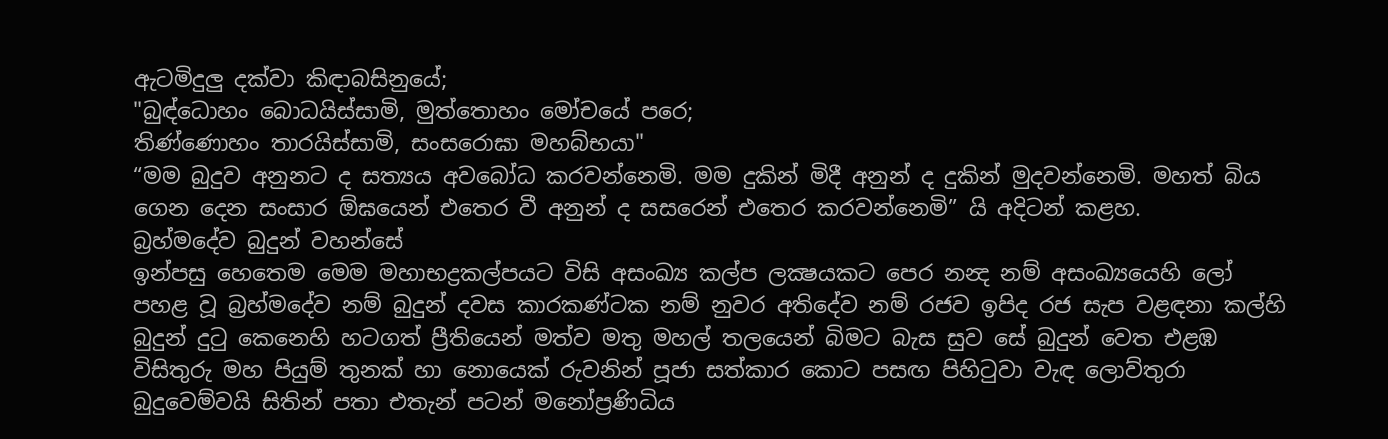ඇටමිදුලු දක්වා කිඳාබසිනුයේ;
"බුඳ්‍ධොහං බොධයිස්සාමි, මුත්තොහං මෝචයේ පරෙ;
තිණ්ණොහං තාරයිස්සාමි, සංසරොඝා මහබ්භයා"
“මම බුදුව අනුනට ද සත්‍යය අවබෝධ කරවන්නෙමි. මම දුකින් මිදී අනුන් ද දුකින් මුදවන්නෙමි. මහත් බිය ගෙන දෙන සංසාර ඕඝයෙන් එතෙර වී අනුන් ද සසරෙන් එතෙර කරවන්නෙමි” යි අදිටන් කළහ.
බ්‍රහ්මදේව බුදුන් වහන්සේ
ඉන්පසු හෙතෙම මෙම මහාභද්‍රකල්පයට විසි අසංඛ්‍ය කල්ප ලක්‍ෂයකට පෙර නන්‍ද නම් අසංඛ්‍යයෙහි ලෝ පහළ වූ බ්‍රහ්මදේව නම් බුදුන් දවස කාරකණ්ටක නම් නුවර අතිදේව නම් රජව ඉපිද රජ සැප වළඳනා කල්හි බුදුන් දුටු කෙනෙහි හටගත් ප්‍රීතියෙන් මත්ව මතු මහල් තලයෙන් බිමට බැස සුව සේ බුදුන් වෙත එළඹ විසිතුරු මහ පියුම් තුනක් හා නොයෙක් රුවනින් පූජා සත්කාර කොට පසඟ පිහිටුවා වැඳ ලොව්තුරා බුදුවෙම්වයි සිතින් පතා එතැන් පටන් මනෝප්‍රණිධිය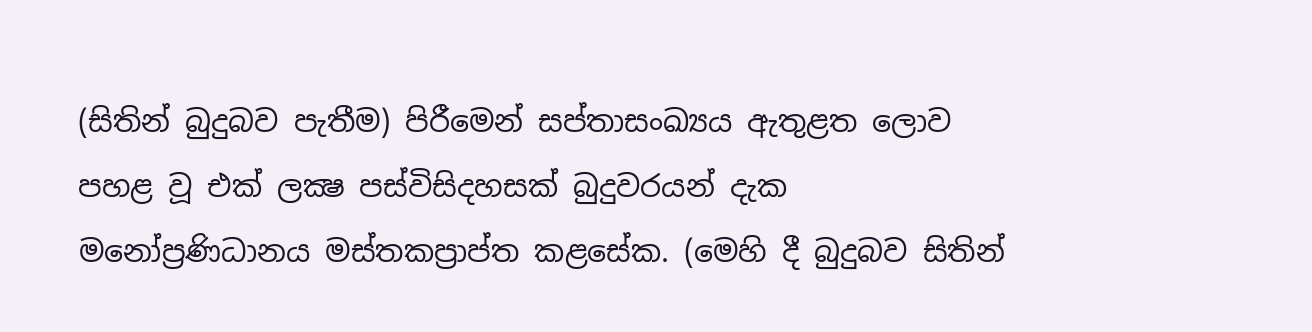(සිතින් බුදුබව පැතීම) පිරීමෙන් සප්තාසංඛ්‍යය ඇතුළත ලොව පහළ වූ එක් ලක්‍ෂ පස්විසිදහසක් බුදුවරයන් දැක මනෝප්‍රණිධානය මස්තකප්‍රාප්ත කළසේක. (මෙහි දී බුදුබව සිතින්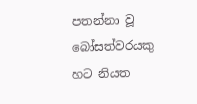පතන්නා වූ බෝසත්වරයකු හට නියත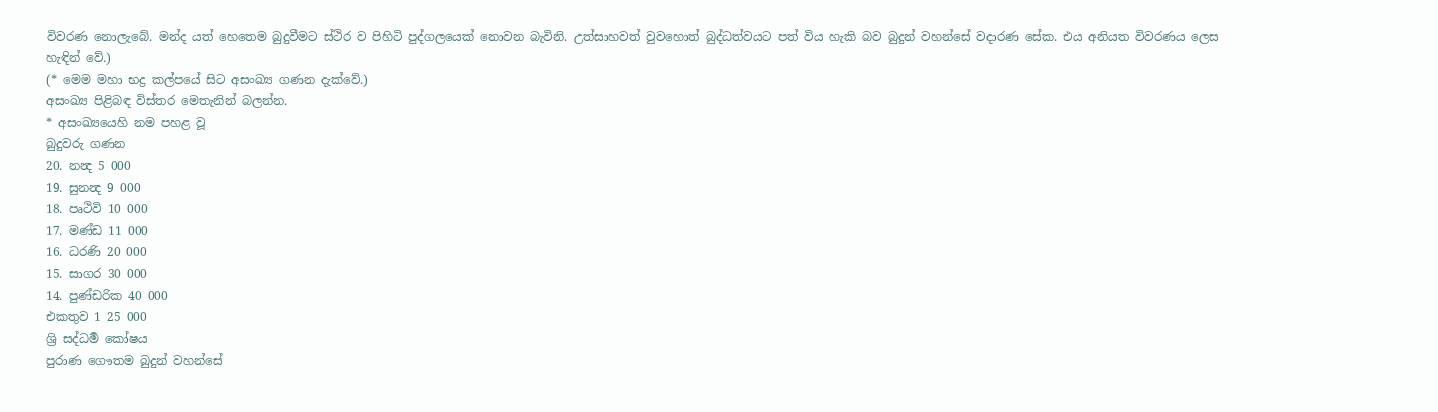විවරණ නොලැබේ. මන්ද යත් හෙතෙම බුදුවීමට ස්ථිර ව පිහිටි පුද්ගලයෙක් නොවන බැවිනි. උත්සාහවත් වුවහොත් බුද්ධත්වයට පත් විය හැකි බව බුදුන් වහන්සේ වදාරණ සේක. එය අනියත විවරණය ලෙස හැඳින් වේ.)
(* මෙම මහා භද්‍ර කල්පයේ සිට අසංඛ්‍ය ගණන දැක්වේ.)
අසංඛ්‍ය පිළිබඳ විස්තර මෙතැනින් බලන්න.
* අසංඛ්‍යයෙහි නම පහළ වූ
බුදුවරු ගණන
20. නන්‍ද 5 000
19. සුනන්‍ද 9 000
18. පෘථිවි 10 000
17. මණ්ඩ 11 000
16. ධරණි 20 000
15. සාගර 30 000
14. පුණ්ඩරික 40 000
එකතුව 1 25 000
ශ්‍රි සද්ධර්‍ම කෝෂය
පුරාණ ගෞතම බුදුන් වහන්සේ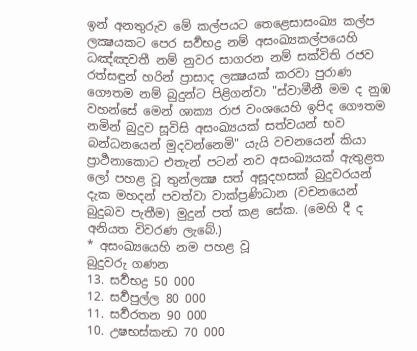ඉන් අනතුරුව මේ කල්පයට තෙළෙසාසංඛ්‍ය කල්ප ලක්‍ෂයකට පෙර සර්‍වභද්‍ර නම් අසංඛ්‍යකල්පයෙහි ධඤ්ඤවතී නම් නුවර සාගරන නම් සක්විති රජව රත්සඳුන් හරින් ප්‍රාසාද ලක්‍ෂයක් කරවා පුරාණ ගෞතම නම් බුදුන්ට පිළිගන්වා "ස්වාමීනී මම ද නුඹ වහන්සේ මෙන් ශාක්‍ය රාජ වංශයෙහි ඉපිද ගෞතම නමින් බුදුව සූවිසි අසංඛ්‍යයක් සත්වයන් භව බන්ධනයෙන් මුදවන්නෙමි" යැයි වචනයෙන් කියා ප්‍රාර්‍ථනාකොට එතැන් පටන් නව අසංඛ්‍යයක් ඇතුළත ලෝ පහළ වූ තුන්ලක්‍ෂ සත් අසූදහසක් බුදුවරයන් දැක මහදන් පවත්වා වාක්ප්‍රණිධාන (වචනයෙන් බුදුබව පැතීම) මුදුන් පත් කළ සේක. (මෙහි දී ද අනියත විවරණ ලැබේ.)
* අසංඛ්‍යයෙහි නම පහළ වූ
බුදුවරු ගණන
13. සර්‍වභද්‍ර 50 000
12. සර්‍වපුල්ල 80 000
11. සර්‍වරතන 90 000
10. උෂභස්කන්‍ධ 70 000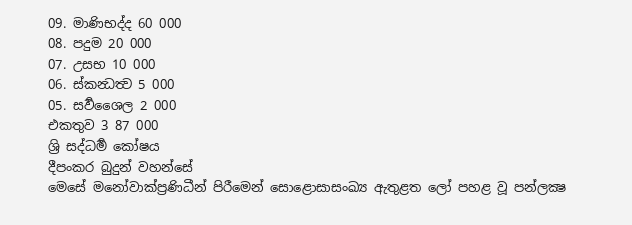09. මාණිභද්ද 60 000
08. පදුම 20 000
07. උසභ 10 000
06. ස්කන්‍ධත්‍ව 5 000
05. සර්‍වශෛල 2 000
එකතුව 3 87 000
ශ්‍රි සද්ධර්‍ම කෝෂය
දීපංකර බුදුන් වහන්සේ
මෙසේ මනෝවාක්ප්‍රණිධීන් පිරීමෙන් සොළොසාසංඛ්‍ය ඇතුළත ලෝ පහළ වූ පන්ලක්‍ෂ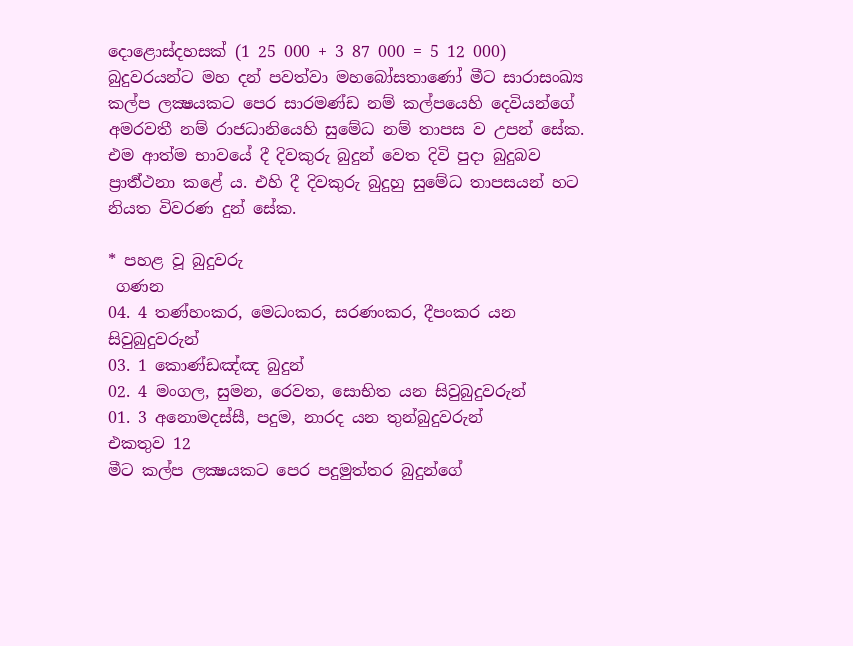දොළොස්දහසක් (1 25 000 + 3 87 000 = 5 12 000) බුදුවරයන්ට මහ දන් පවත්වා මහබෝසතාණෝ මීට සාරාසංඛ්‍ය කල්ප ලක්‍ෂයකට පෙර සාරමණ්ඩ නම් කල්පයෙහි දෙවියන්ගේ අමරවතී නම් රාජධානියෙහි සුමේධ නම් තාපස ව උපන් සේක. එම ආත්ම භාවයේ දී දිවකුරු බුදුන් වෙත දිවි පුදා බුදුබව ප්‍රාර්‍ත්ථනා කළේ ය. එහි දී දිවකුරු බුදුහු සුමේධ තාපසයන් හට නියත විවරණ දුන් සේක.

* පහළ වූ බුදුවරු
 ගණන
04. 4 තණ්‌හං‌කර, මෙධං‌කර, සරණං‌කර, දීපං‌කර යන සිවුබුදුවරුන්
03. 1 කොණ්‌ඩඤ්‌ඤ බුදුන්‌
02. 4 මං‌ගල, සුමන, රෙවත, සොභිත යන සිවුබුදුවරුන්
01. 3 අනොමදස්‌සී, පදුම, නාරද යන තුන්‌බුදුවරුන්‌
එකතුව 12
මීට කල්ප ලක්‍ෂයකට පෙර පදුමුත්තර බුදුන්ගේ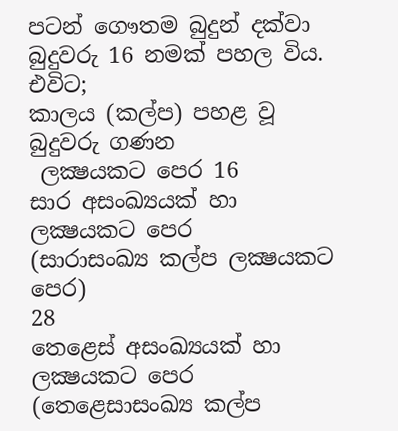පටන් ගෞතම බුදුන් දක්වා බුදුවරු 16 නමක් පහල විය. එවිට;
කාලය (කල්ප) පහළ වූ
බුදුවරු ගණන
 ලක්‍ෂයකට පෙර 16
සාර අසංඛ්‍යයක් හා ලක්‍ෂයකට පෙර
(සාරාසංඛ්‍ය කල්ප ලක්‍ෂයකට පෙර)
28
තෙළෙස් අසංඛ්‍යයක් හා ලක්‍ෂයකට පෙර
(තෙළෙසාසංඛ්‍ය කල්ප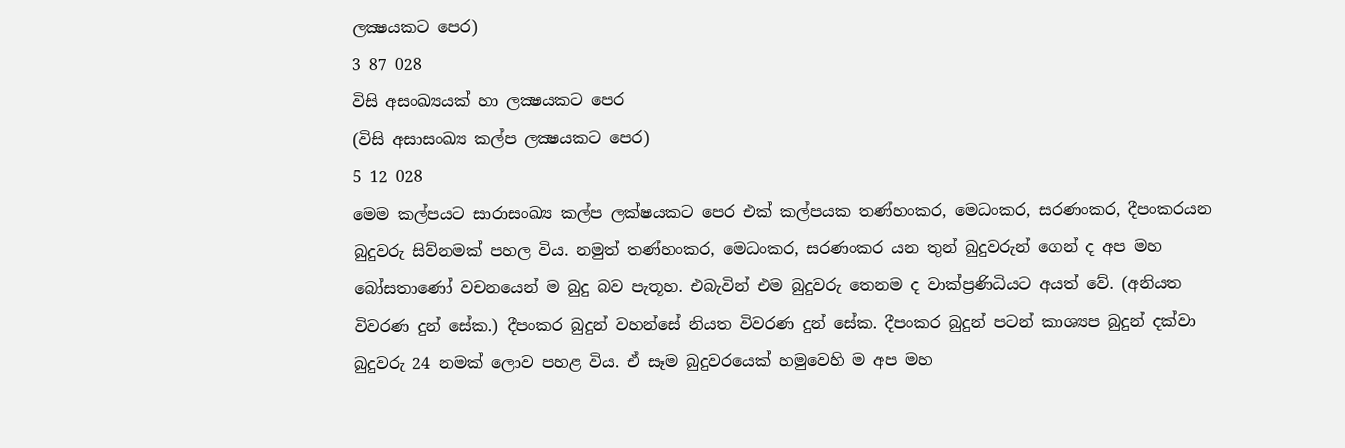ලක්‍ෂයකට පෙර)
3 87 028
විසි අසංඛ්‍යයක් හා ලක්‍ෂයකට පෙර
(විසි අසාසංඛ්‍ය කල්ප ලක්‍ෂයකට පෙර)
5 12 028
මෙම කල්පයට සාරාසංඛ්‍ය කල්ප ලක්ෂයකට පෙර එක් කල්පයක තණ්‌හං‌කර, මෙධං‌කර, සරණං‌කර, දීපං‌කරයන බුදුවරු සිව්නමක් පහල විය. නමුත් තණ්‌හං‌කර, මෙධං‌කර, සරණං‌කර යන තුන් බුදුවරුන් ගෙන් ද අප මහ බෝසතාණෝ වචනයෙන් ම බුදු බව පැතූහ. එබැවින් එම බුදුවරු තෙනම ද වාක්ප්‍රණිධියට අයත් වේ. (අනියත විවරණ දුන් සේක.) දීපංකර බුදුන් වහන්සේ නියත විවරණ දුන් සේක. දීපංකර බුදුන් පටන් කාශ්‍යප බුදුන් දක්වා බුදුවරු 24 නමක් ලොව පහළ විය. ඒ සෑම බුදුවරයෙක් හමුවෙහි ම අප මහ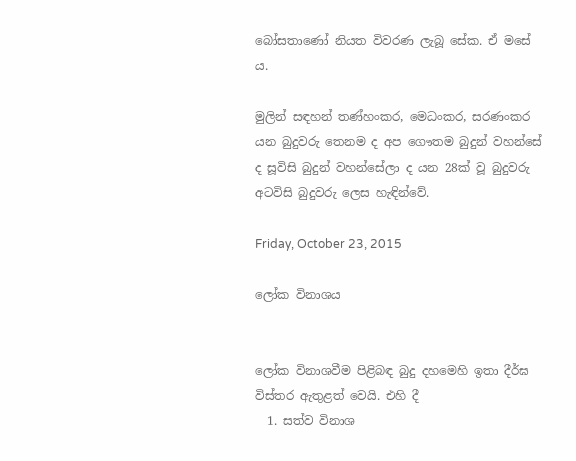බෝසතාණෝ නියත විවරණ ලැබූ සේක. ඒ මසේ ය.

මුලින් සඳහන් තණ්‌හං‌කර, මෙධං‌කර, සරණං‌කර යන බුදුවරු තෙනම ද අප ගෞතම බුදුන් වහන්සේ ද සූවිසි බුදුන් වහන්සේලා ද යන 28ක් වූ බුදුවරු අටවිසි බුදුවරු ලෙස හැඳින්වේ.

Friday, October 23, 2015

ලෝක විනාශය


ලෝක විනාශවීම පිළිබඳ බුදු දහමෙහි ඉතා දීර්ඝ විස්තර ඇතුළත් වෙයි. එහි දී
  1. සත්ව විනාශ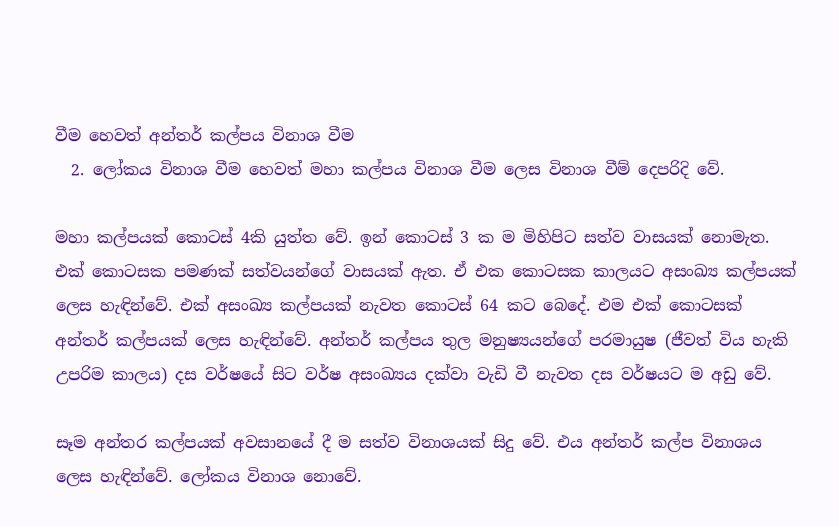වීම හෙවත් අන්තර් කල්පය විනාශ වීම
  2. ලෝකය විනාශ වීම හෙවත් මහා කල්පය විනාශ වීම ලෙස විනාශ වීම් දෙපරිදි වේ.

මහා කල්පයක් කොටස් 4කි යුත්ත වේ. ඉන් කොටස් 3 ක ම මිහිපිට සත්ව වාසයක් නොමැත. එක් කොටසක පමණක් සත්වයන්ගේ වාසයක් ඇත. ඒ එක කොටසක කාලයට අසංඛ්‍ය කල්පයක් ලෙස හැඳින්වේ. එක් අසංඛ්‍ය කල්පයක් නැවත කොටස් 64 කට බෙදේ. එම එක් කොටසක් අන්තර් කල්පයක් ලෙස හැඳින්වේ. අන්තර් කල්පය තුල මනුෂ්‍යයන්ගේ පරමායුෂ (ජීවත් විය හැකි උපරිම කාලය) දස වර්ෂයේ සිට වර්ෂ අසංඛ්‍යය දක්වා වැඩි වී නැවත දස වර්ෂයට ම අඩු වේ.

සෑම අන්තර කල්පයක් අවසානයේ දී ම සත්ව විනාශයක් සිදු වේ. එය අන්තර් කල්ප විනාශය ලෙස හැඳින්වේ. ලෝකය විනාශ නොවේ.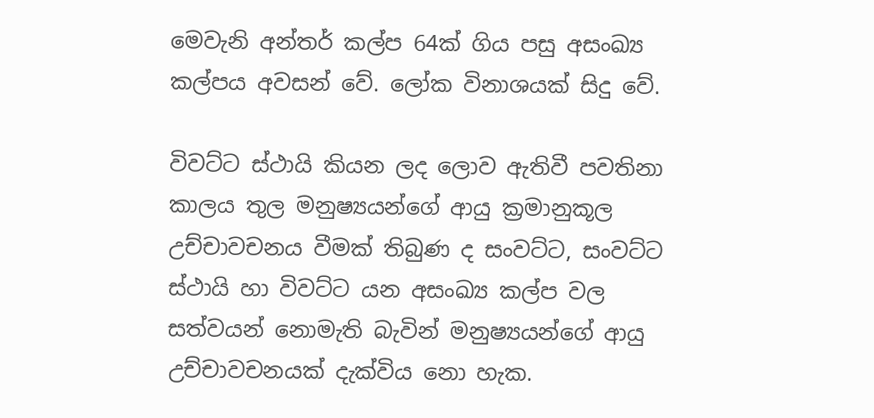මෙවැනි අන්තර් කල්ප 64ක් ගිය පසු අසංඛ්‍ය කල්පය අවසන් වේ. ලෝක විනාශයක් සිදු වේ.

විවට්ට ස්ථායි කියන ලද ලොව ඇතිවී පවතිනා කාලය තුල මනුෂ්‍යයන්ගේ ආයු ක්‍රමානුකූල උච්චාවචනය වීමක් තිබුණ ද සංවට්ට, සංවට්ට ස්ථායි හා විවට්ට යන අසංඛ්‍ය කල්ප වල සත්වයන් නොමැති බැවින් මනුෂ්‍යයන්ගේ ආයු උච්චාවචනයක් දැක්විය නො හැක.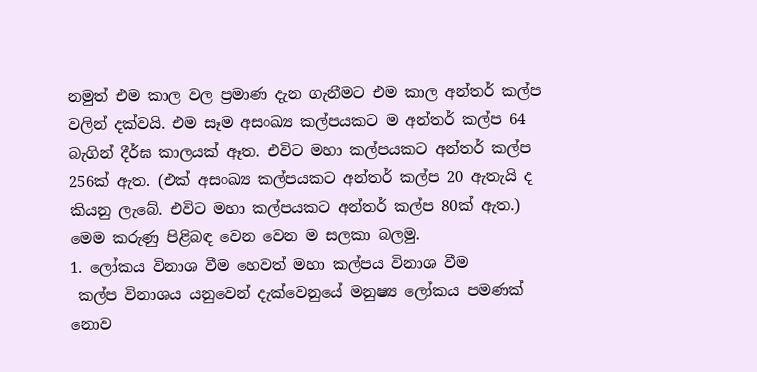නමුත් එම කාල වල ප්‍රමාණ දැන ගැනීමට එම කාල අන්තර් කල්ප වලින් දක්වයි. එම සෑම අසංඛ්‍ය කල්පයකට ම අන්තර් කල්ප 64 බැගින් දීර්ඝ කාලයක් ඈත. එවිට මහා කල්පයකට අන්තර් කල්ප 256ක් ඇත. (එක් අසංඛ්‍ය කල්පයකට අන්තර් කල්ප 20 ඇතැයි ද කියනු ලැබේ. එවිට මහා කල්පයකට අන්තර් කල්ප 80ක් ඇත.) මෙම කරුණු පිළිබඳ වෙන වෙන ම සලකා බලමු.
1. ලෝකය විනාශ වීම හෙවත් මහා කල්පය විනාශ වීම
 කල්ප විනාශය යනුවෙන් දැක්වෙනුයේ මනුෂ්‍ය ලෝකය පමණක් නොව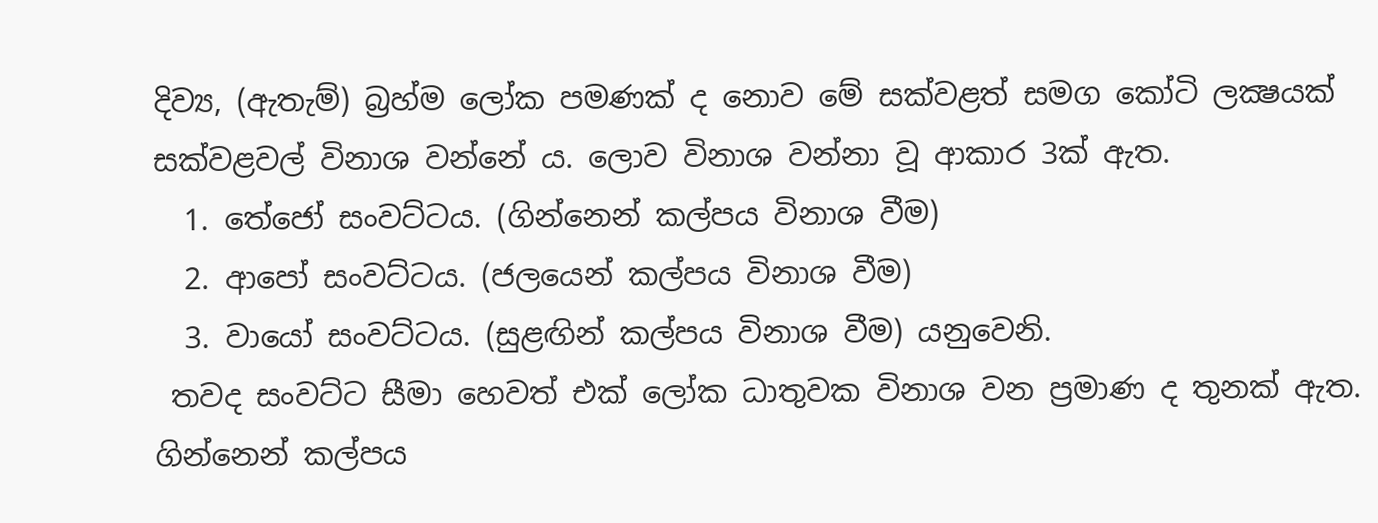දිව්‍ය, (ඇතැම්) බ්‍රහ්ම ලෝක පමණක් ද නොව මේ සක්වළත් සමග කෝටි ලක්‍ෂයක් සක්වළවල් විනාශ වන්නේ ය. ලොව විනාශ වන්නා වූ ආකාර 3ක් ඇත.
  1. තේජෝ සංවට්ටය. (ගින්නෙන් කල්පය විනාශ වීම)
  2. ආපෝ සංවට්ටය. (ජලයෙන් කල්පය විනාශ වීම)
  3. වායෝ සංවට්ටය. (සුළඟින් කල්පය විනාශ වීම) යනුවෙනි.
 තවද සංවට්ට සීමා හෙවත් එක් ලෝක ධාතුවක විනාශ වන ප්‍රමාණ ද තුනක් ඇත. ගින්නෙන් කල්පය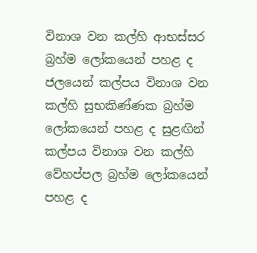විනාශ වන කල්හි ආභස්සර බ්‍රහ්ම ලෝකයෙන් පහළ ද ජලයෙන් කල්පය විනාශ වන කල්හි සුභකිණ්ණක බ්‍රහ්ම ලෝකයෙන් පහළ ද සුළඟින් කල්පය විනාශ වන කල්හි වේහප්පල බ්‍රහ්ම ලෝකයෙන් පහළ ද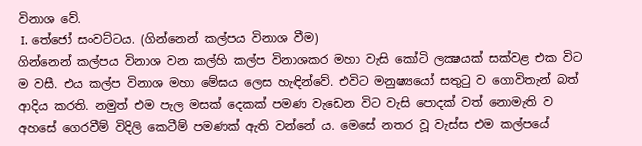විනාශ වේ.
 I. තේජෝ සංවට්ටය. (ගින්නෙන් කල්පය විනාශ වීම)
ගින්නෙන් කල්පය විනාශ වන කල්හි කල්ප විනාශකර මහා වැසි කෝටි ලක්‍ෂයක් සක්වළ එක විට ම වසී. එය කල්ප විනාශ මහා මේඝය ලෙස හැඳින්වේ. එවිට මනුෂ්‍යයෝ සතුටු ව ගොවිතැන් බත් ආදිය කරති. නමුත් එම පැල මසක් දෙකක් පමණ වැඩෙන විට වැසි පොදක් වත් නොමැති ව අහසේ ගෙරවීම් විදිලි කෙටීම් පමණක් ඇති වන්නේ ය. මෙසේ නතර වූ වැස්ස එම කල්පයේ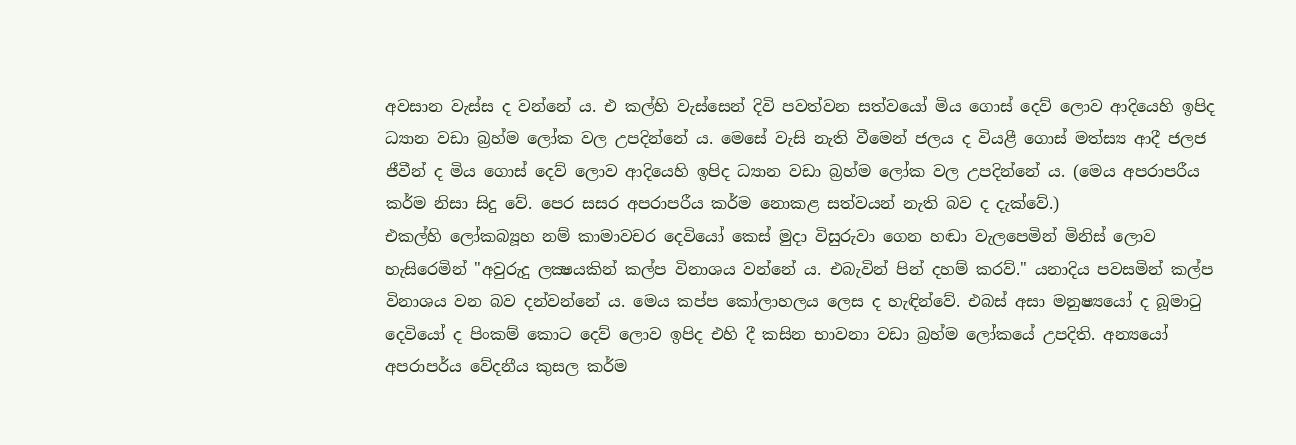අවසාන වැස්ස ද වන්නේ ය. එ කල්හි වැස්සෙන් දිවි පවත්වන සත්වයෝ මිය ගොස් දෙව් ලොව ආදියෙහි ඉපිද ධ්‍යාන වඩා බ්‍රහ්ම ලෝක වල උපදින්නේ ය. මෙසේ වැසි නැති වීමෙන් ජලය ද වියළී ගොස් මත්ස්‍ය ආදී ජලජ ජීවීන් ද මිය ගොස් දෙව් ලොව ආදියෙහි ඉපිද ධ්‍යාන වඩා බ්‍රහ්ම ලෝක වල උපදින්නේ ය. (මෙය අපරාපරීය කර්ම නිසා සිදු වේ. පෙර සසර අපරාපරීය කර්ම නොකළ සත්වයන් නැති බව ද දැක්වේ.)
එකල්හි ලෝකබ්‍යූහ නම් කාමාවචර දෙවියෝ කෙස් මුදා විසුරුවා ගෙන හඬා වැලපෙමින් මිනිස් ලොව හැසිරෙමින් "අවුරුදු ලක්‍ෂයකින් කල්ප විනාශය වන්නේ ය. එබැවින් පින් දහම් කරව්." යනාදිය පවසමින් කල්ප විනාශය වන බව දන්වන්නේ ය. මෙය කප්ප කෝලාහලය ලෙස ද හැඳින්වේ. එබස් අසා මනුෂ්‍යයෝ ද බූමාටු දෙවියෝ ද පිංකම් කොට දෙව් ලොව ඉපිද එහි දී කසින භාවනා වඩා බ්‍රහ්ම ලෝකයේ උපදිති. අන්‍යයෝ අපරාපර්ය වේදනීය කුසල කර්ම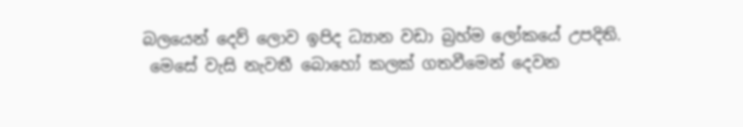බලයෙන් දෙව් ලොව ඉපිද ධ්‍යාන වඩා බ්‍රහ්ම ලෝකයේ උපදිති.
 මෙසේ වැසි නැවතී බොහෝ කලක් ගතවීමෙන් දෙවන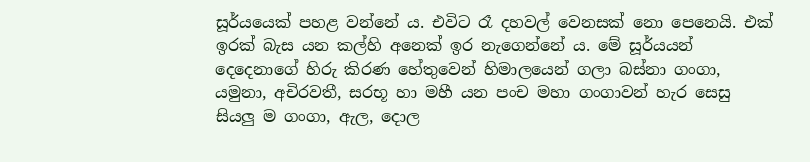සූර්යයෙක් පහළ වන්නේ ය. එවිට රෑ දහවල් වෙනසක් නො පෙනෙයි. එක් ඉරක් බැස යන කල්හි අනෙක් ඉර නැගෙන්නේ ය. මේ සූර්යයන් දෙදෙනාගේ හිරු කිරණ හේතුවෙන් හිමාලයෙන් ගලා බස්නා ගංගා, යමුනා, අචිරවතී, සරභූ හා මහී යන පංච මහා ගංගාවන් හැර සෙසු සියලු ම ගංගා, ඇල, දොල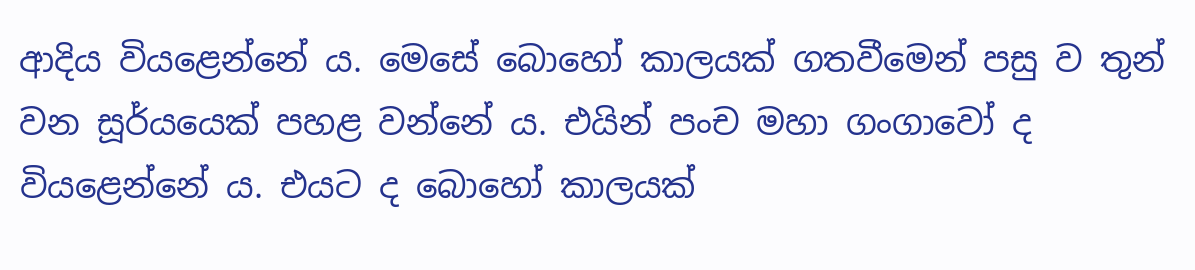ආදිය වියළෙන්නේ ය. මෙසේ බොහෝ කාලයක් ගතවීමෙන් පසු ව තුන් වන සූර්යයෙක් පහළ වන්නේ ය. එයින් පංච මහා ගංගාවෝ ද වියළෙන්නේ ය. එයට ද බොහෝ කාලයක්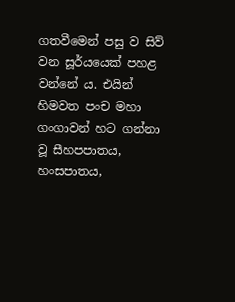ගතවීමෙන් පසු ව සිව් වන සූර්යයෙක් පහළ වන්නේ ය. එයින් හිමවත පංච මහා ගංගාවන් හට ගන්නා වූ සීහපපාතය, හංසපාතය,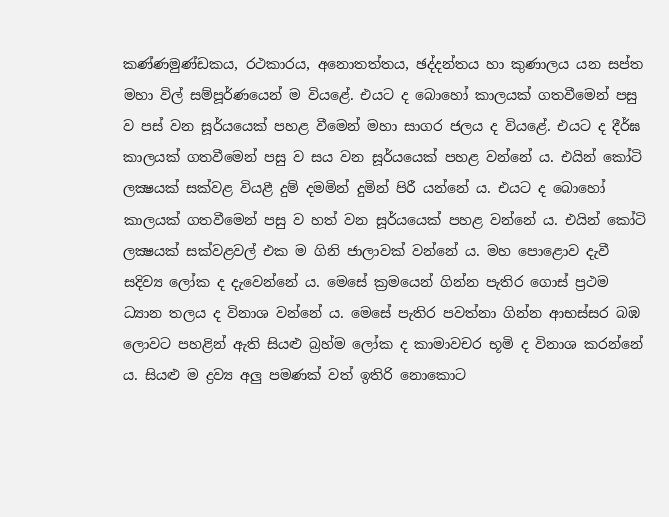කණ්ණමුණ්ඩකය, රථකාරය, අනොතත්තය, ඡද්දන්තය හා කුණාලය යන සප්ත මහා විල් සම්පූර්ණයෙන් ම වියළේ. එයට ද බොහෝ කාලයක් ගතවීමෙන් පසු ව පස් වන සූර්යයෙක් පහළ වීමෙන් මහා සාගර ජලය ද වියළේ. එයට ද දීර්ඝ කාලයක් ගතවීමෙන් පසු ව සය වන සූර්යයෙක් පහළ වන්නේ ය. එයින් කෝටි ලක්‍ෂයක් සක්වළ වියළී දුම් දමමින් දුමින් පිරී යන්නේ ය. එයට ද බොහෝ කාලයක් ගතවීමෙන් පසු ව හත් වන සූර්යයෙක් පහළ වන්නේ ය. එයින් කෝටි ලක්‍ෂයක් සක්වළවල් එක ම ගිනි ජාලාවක් වන්නේ ය. මහ පොළොව දැවී සදිව්‍ය ලෝක ද දැවෙන්නේ ය. මෙසේ ක්‍රමයෙන් ගින්න පැතිර ගොස් ප්‍රථම ධ්‍යාන තලය ද විනාශ වන්නේ ය. මෙසේ පැතිර පවත්නා ගින්න ආභස්සර බඹ ලොවට පහළින් ඇති සියළු බ්‍රහ්ම ලෝක ද කාමාවචර භූමි ද විනාශ කරන්නේ ය. සියළු ම ද්‍රව්‍ය අලු පමණක් වත් ඉතිරි නොකොට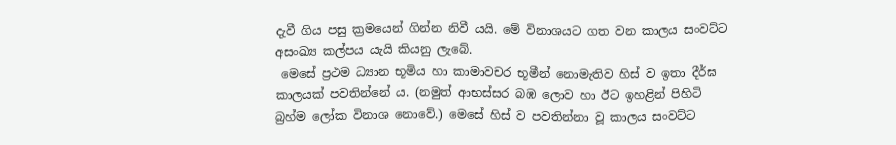දැවී ගිය පසු ක්‍රමයෙන් ගින්න නිවී යයි. මේ විනාශයට ගත වන කාලය සංවට්ට අසංඛ්‍ය කල්පය යැයි කියනු ලැබේ.
 මෙසේ ප්‍රථම ධ්‍යාන භූමිය හා කාමාවචර භූමීන් නොමැතිව හිස් ව ඉතා දීර්ඝ කාලයක් පවතින්නේ ය. (නමුත් ආභස්සර බඹ ලොව හා ඊට ඉහළින් පිහිටි බ්‍රහ්ම ලෝක විනාශ නොවේ.) මෙසේ හිස් ව පවතින්නා වූ කාලය සංවට්ට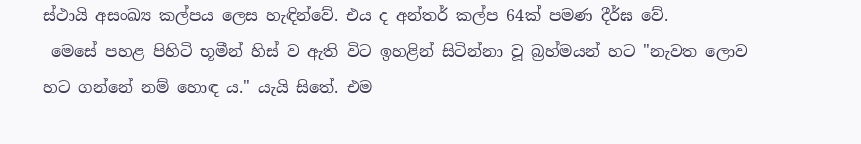ස්ථායි අසංඛ්‍ය කල්පය ලෙස හැඳින්වේ. එය ද අන්තර් කල්ප 64ක් පමණ දීර්ඝ වේ.
 මෙසේ පහළ පිහිටි භූමීන් හිස් ව ඇති විට ඉහළින් සිටින්නා වූ බ්‍රහ්මයන් හට "නැවත ලොව හට ගන්නේ නම් හොඳ ය." යැයි සිතේ. එම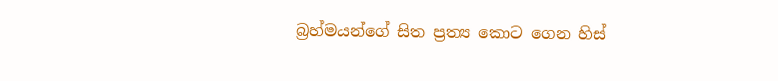බ්‍රහ්මයන්ගේ සිත ප්‍රත්‍ය කොට ගෙන හිස්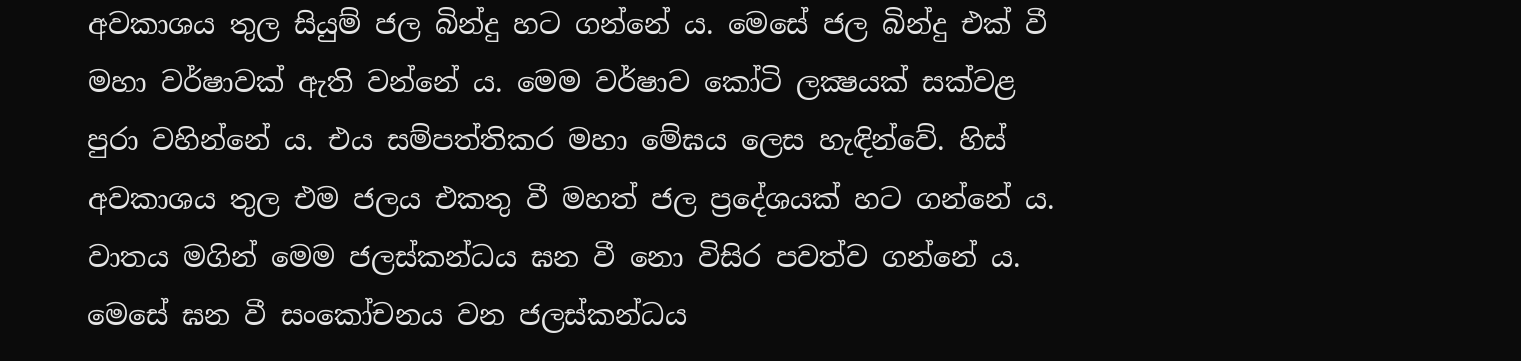අවකාශය තුල සියුම් ජල බින්දු හට ගන්නේ ය. මෙසේ ජල බින්දු එක් වී මහා වර්ෂාවක් ඇති වන්නේ ය. මෙම වර්ෂාව කෝටි ලක්‍ෂයක් සක්වළ පුරා වහින්නේ ය. එය සම්පත්තිකර මහා මේඝය ලෙස හැඳින්වේ. හිස් අවකාශය තුල එම ජලය එකතු වී මහත් ජල ප්‍රදේශයක් හට ගන්නේ ය. වාතය මගින් මෙම ජලස්කන්ධය ඝන වී නො විසිර පවත්ව ගන්නේ ය. මෙසේ ඝන වී සංකෝචනය වන ජලස්කන්ධය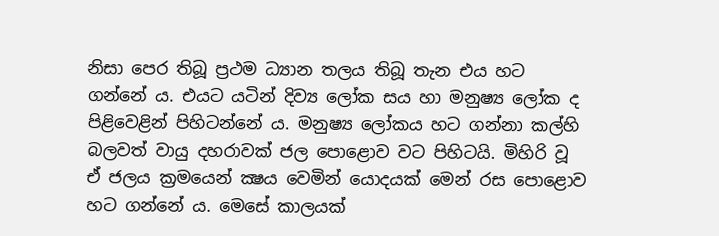නිසා පෙර තිබූ ප්‍රථම ධ්‍යාන තලය තිබූ තැන එය හට ගන්නේ ය. එයට යටින් දිව්‍ය ලෝක සය හා මනුෂ්‍ය ලෝක ද පිළිවෙළින් පිහිටන්නේ ය. මනුෂ්‍ය ලෝකය හට ගන්නා කල්හි බලවත් වායු දහරාවක් ජල පොළොව වට පිහිටයි. මිහිරි වූ ඒ ජලය ක්‍රමයෙන් ක්‍ෂය වෙමින් යොදයක් මෙන් රස පොළොව හට ගන්නේ ය. මෙසේ කාලයක්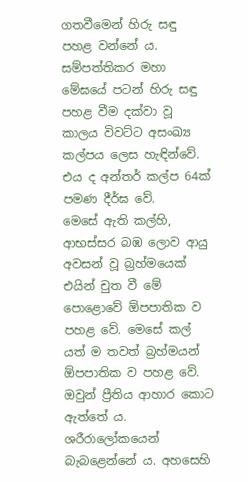ගතවීමෙන් හිරු සඳු පහළ වන්නේ ය. සම්පත්තිකර මහා මේඝයේ පටන් හිරු සඳු පහළ වීම දක්වා වූ කාලය විවට්ට අසංඛ්‍ය කල්පය ලෙස හැඳින්වේ. එය ද අන්තර් කල්ප 64ක් පමණ දීර්ඝ වේ.
මෙසේ ඇති කල්හි, ආභස්සර බඹ ලොව ආයු අවසන් වූ බ්‍රහ්මයෙක් එයින් චුත වී මේ පොළොවේ ඕපපාතික ව පහළ වේ. මෙසේ කල් යත් ම තවත් බ්‍රහ්මයන් ඕපපාතික ව පහළ වේ. ඔවුන් ප්‍රීතිය ආහාර කොට ඇත්තේ ය. ශරීරාලෝකයෙන් බැබළෙන්නේ ය. අහසෙහි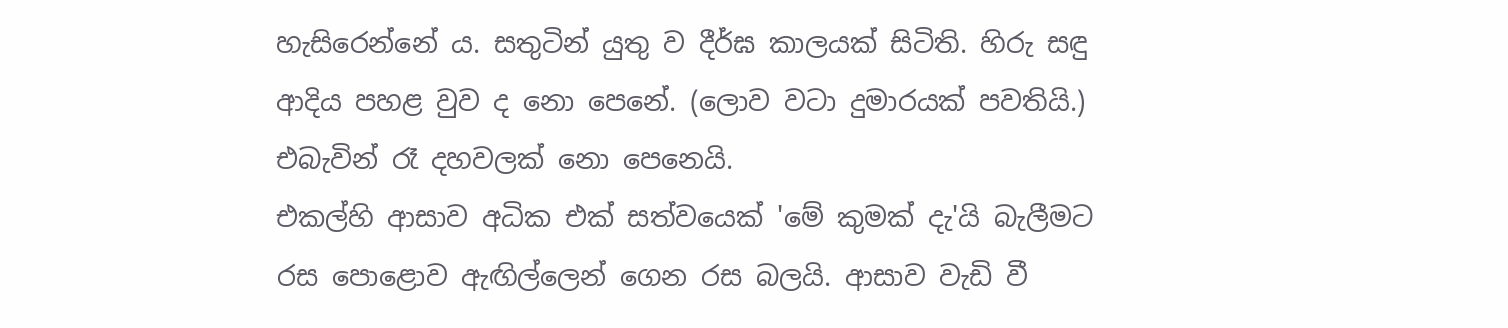හැසිරෙන්නේ ය. සතුටින් යුතු ව දීර්ඝ කාලයක් සිටිති. හිරු සඳු ආදිය පහළ වුව ද නො පෙනේ. (ලොව වටා දුමාරයක් පවතියි.) එබැවින් රෑ දහවලක් නො පෙනෙයි.
එකල්හි ආසාව අධික එක් සත්වයෙක් 'මේ කුමක් දැ'යි බැලීමට රස පොළොව ඇඟිල්ලෙන් ගෙන රස බලයි. ආසාව වැඩි වී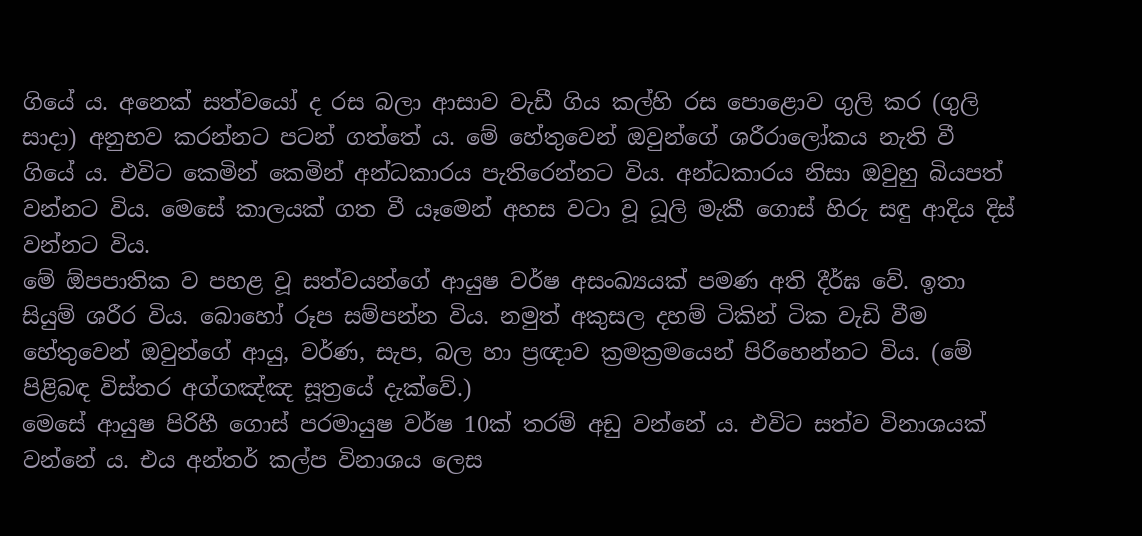ගියේ ය. අනෙක් සත්වයෝ ද රස බලා ආසාව වැඩී ගිය කල්හි රස පොළොව ගුලි කර (ගුලි සාදා) අනුභව කරන්නට පටන් ගත්තේ ය. මේ හේතුවෙන් ඔවුන්ගේ ශරීරාලෝකය නැති වී ගියේ ය. එවිට කෙමින් කෙමින් අන්ධකාරය පැතිරෙන්නට විය. අන්ධකාරය නිසා ඔවුහු බියපත් වන්නට විය. මෙසේ කාලයක් ගත වී යෑමෙන් අහස වටා වූ ධූලි මැකී ගොස් හිරු සඳු ආදිය දිස් වන්නට විය.
මේ ඕපපාතික ව පහළ වූ සත්වයන්ගේ ආයුෂ වර්ෂ අසංඛ්‍යයක් පමණ අති දීර්ඝ වේ. ඉතා සියුම් ශරීර විය. බොහෝ රූප සම්පන්න විය. නමුත් අකුසල දහම් ටිකින් ටික වැඩි වීම හේතුවෙන් ඔවුන්ගේ ආයු, වර්ණ, සැප, බල හා ප්‍රඥාව ක්‍රමක්‍රමයෙන් පිරිහෙන්නට විය. (මේ පිළිබඳ විස්තර අග්ගඤ්ඤ සූත්‍රයේ දැක්වේ.)
මෙසේ ආයුෂ පිරිහී ගොස් පරමායුෂ වර්ෂ 10ක් තරම් අඩු වන්නේ ය. එවිට සත්ව විනාශයක් වන්නේ ය. එය අන්තර් කල්ප විනාශය ලෙස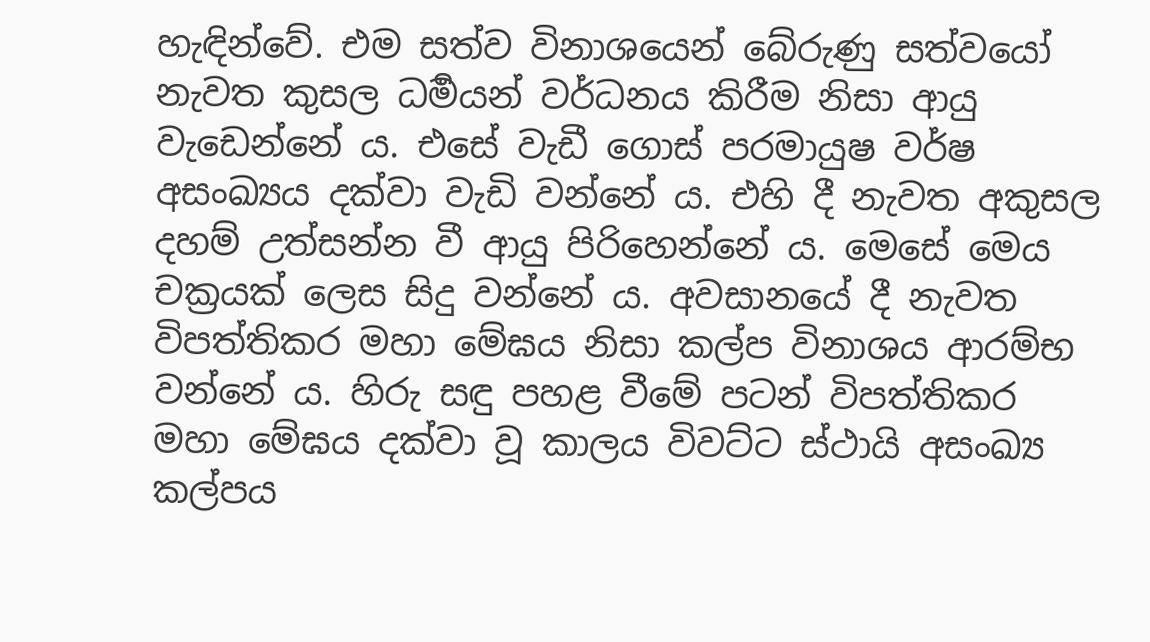හැඳින්වේ. එම සත්ව විනාශයෙන් බේරුණු සත්වයෝ නැවත කුසල ධර්‍මයන් වර්ධනය කිරීම නිසා ආයු වැඩෙන්නේ ය. එසේ වැඩී ගොස් පරමායුෂ වර්ෂ අසංඛ්‍යය දක්වා වැඩි වන්නේ ය. එහි දී නැවත අකුසල දහම් උත්සන්න වී ආයු පිරිහෙන්නේ ය. මෙසේ මෙය චක්‍රයක් ලෙස සිදු වන්නේ ය. අවසානයේ දී නැවත විපත්තිකර මහා මේඝය නිසා කල්ප විනාශය ආරම්භ වන්නේ ය. හිරු සඳු පහළ වීමේ පටන් විපත්තිකර මහා මේඝය දක්වා වූ කාලය විවට්ට ස්ථායි අසංඛ්‍ය කල්පය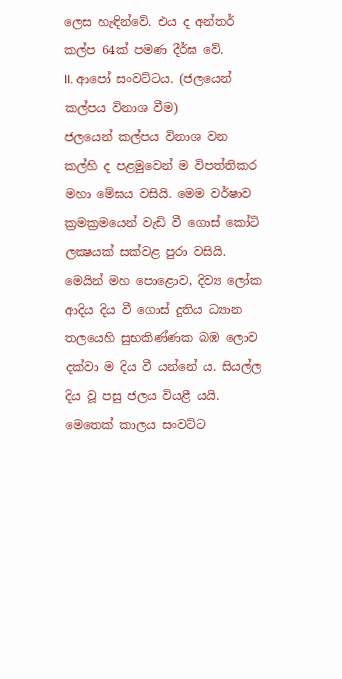ලෙස හැඳින්වේ. එය ද අන්තර් කල්ප 64ක් පමණ දීර්ඝ වේ.
II. ආපෝ සංවට්ටය. (ජලයෙන් කල්පය විනාශ වීම)
ජලයෙන් කල්පය විනාශ වන කල්හි ද පළමුවෙන් ම විපත්තිකර මහා මේඝය වසියි. මෙම වර්ෂාව ක්‍රමක්‍රමයෙන් වැඩි වී ගොස් කෝටි ලක්‍ෂයක් සක්වළ පුරා වසියි. මෙයින් මහ පොළොව, දිව්‍ය ලෝක ආදිය දිය වී ගොස් දුතිය ධ්‍යාන තලයෙහි සුභකිණ්ණක බඹ ලොව දක්වා ම දිය වී යන්නේ ය. සියල්ල දිය වූ පසු ජලය වියළී යයි. මෙතෙක් කාලය සංවට්ට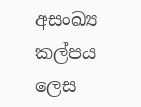අසංඛ්‍ය කල්පය ලෙස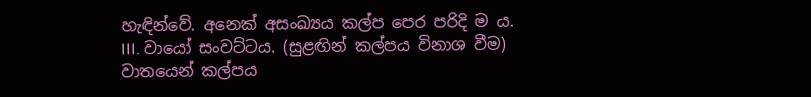හැඳින්වේ. අනෙක් අසංඛ්‍යය කල්ප පෙර පරිදි ම ය.
III. වායෝ සංවට්ටය. (සුළඟින් කල්පය විනාශ වීම)
වාතයෙන් කල්පය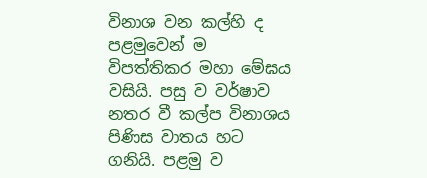විනාශ වන කල්හි ද පළමුවෙන් ම විපත්තිකර මහා මේඝය වසියි. පසු ව වර්ෂාව නතර වී කල්ප විනාශය පිණිස වාතය හට ගනියි. පළමු ව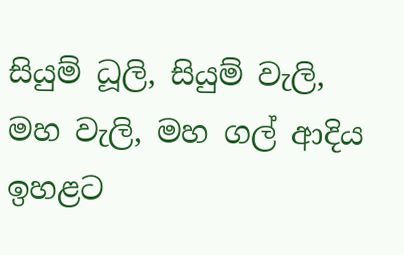සියුම් ධූලි, සියුම් වැලි, මහ වැලි, මහ ගල් ආදිය ඉහළට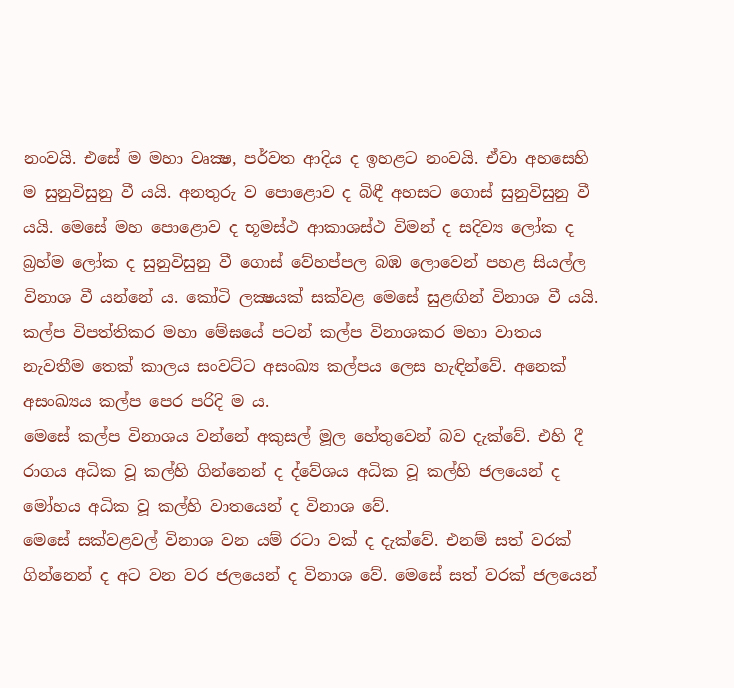නංවයි. එසේ ම මහා වෘක්‍ෂ, පර්වත ආදිය ද ඉහළට නංවයි. ඒවා අහසෙහි ම සුනුවිසුනු වී යයි. අනතුරු ව පොළොව ද බිඳී අහසට ගොස් සුනුවිසුනු වී යයි. මෙසේ මහ පොළොව ද භූමස්ථ ආකාශස්ථ විමන් ද සදිව්‍ය ලෝක ද බ්‍රහ්ම ලෝක ද සුනුවිසුනු වී ගොස් වේහප්පල බඹ ලොවෙන් පහළ සියල්ල විනාශ වී යන්නේ ය. කෝටි ලක්‍ෂයක් සක්වළ මෙසේ සුළඟින් විනාශ වී යයි. කල්ප විපත්තිකර මහා මේඝයේ පටන් කල්ප විනාශකර මහා වාතය නැවතීම තෙක් කාලය සංවට්ට අසංඛ්‍ය කල්පය ලෙස හැඳින්වේ. අනෙක් අසංඛ්‍යය කල්ප පෙර පරිදි ම ය.
මෙසේ කල්ප විනාශය වන්නේ අකුසල් මූල හේතුවෙන් බව දැක්වේ. එහි දී රාගය අධික වූ කල්හි ගින්නෙන් ද ද්වේශය අධික වූ කල්හි ජලයෙන් ද මෝහය අධික වූ කල්හි වාතයෙන් ද විනාශ වේ.
මෙසේ සක්වළවල් විනාශ වන යම් රටා වක් ද දැක්වේ. එනම් සත් වරක් ගින්නෙන් ද අට වන වර ජලයෙන් ද විනාශ වේ. මෙසේ සත් වරක් ජලයෙන්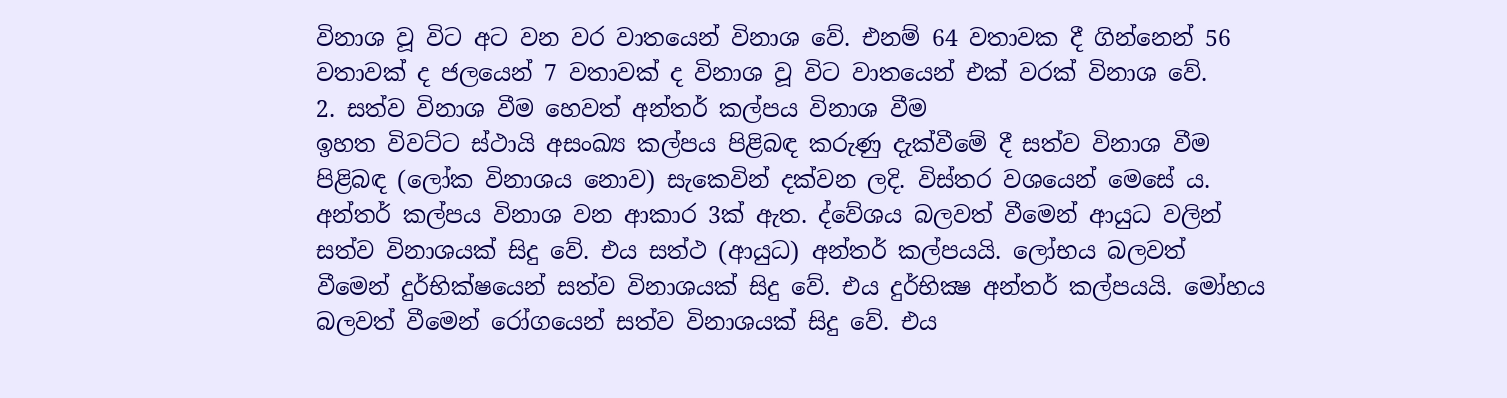විනාශ වූ විට අට වන වර වාතයෙන් විනාශ වේ. එනම් 64 වතාවක දී ගින්නෙන් 56 වතාවක් ද ජලයෙන් 7 වතාවක් ද විනාශ වූ විට වාතයෙන් එක් වරක් විනාශ වේ.
2. සත්ව විනාශ වීම හෙවත් අන්තර් කල්පය විනාශ වීම
ඉහත විවට්ට ස්ථායි අසංඛ්‍ය කල්පය පිළිබඳ කරුණු දැක්වීමේ දී සත්ව විනාශ වීම පිළිබඳ (ලෝක විනාශය නොව) සැකෙවින් දක්වන ලදි. විස්තර වශයෙන් මෙසේ ය. අන්තර් කල්පය විනාශ වන ආකාර 3ක් ඇත. ද්වේශය බලවත් වීමෙන් ආයුධ වලින් සත්ව විනාශයක් සිදු වේ. එය සත්ථ (ආයුධ) අන්තර් කල්පයයි. ලෝභය බලවත් වීමෙන් දුර්භික්ෂයෙන් සත්ව විනාශයක් සිදු වේ. එය දුර්භික්‍ෂ අන්තර් කල්පයයි. මෝහය බලවත් වීමෙන් රෝගයෙන් සත්ව විනාශයක් සිදු වේ. එය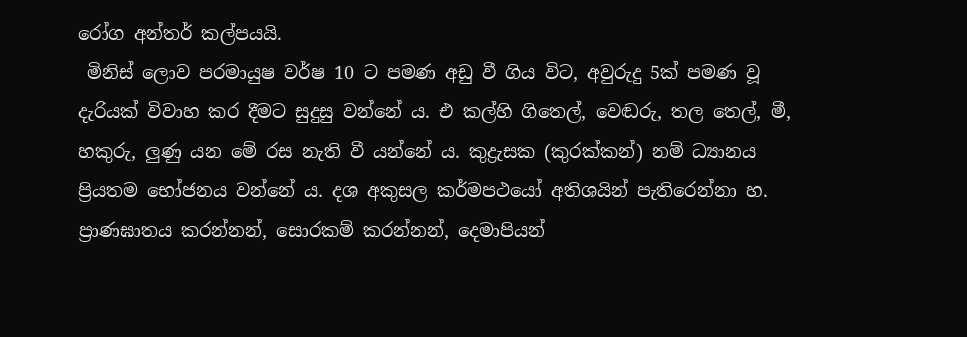රෝග අන්තර් කල්පයයි.
 මිනිස් ලොව පරමායුෂ වර්ෂ 10 ට පමණ අඩු වී ගිය විට, අවුරුදු 5ක් පමණ වූ දැරියක් විවාහ කර දීමට සුදුසු වන්නේ ය. එ කල්හි ගිතෙල්, වෙඬරු, තල තෙල්, මී, හකුරු, ලුණු යන මේ රස නැති වී යන්නේ ය. කුද්‍රැසක (කුරක්කන්) නම් ධ්‍යානය ප්‍රියතම භෝජනය වන්නේ ය. දශ අකුසල කර්මපථයෝ අතිශයින් පැතිරෙන්නා හ. ප්‍රාණඝාතය කරන්නන්, සොරකම් කරන්නන්, දෙමාපියන්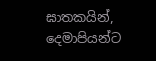ඝාතකයින්, දෙමාපියන්ට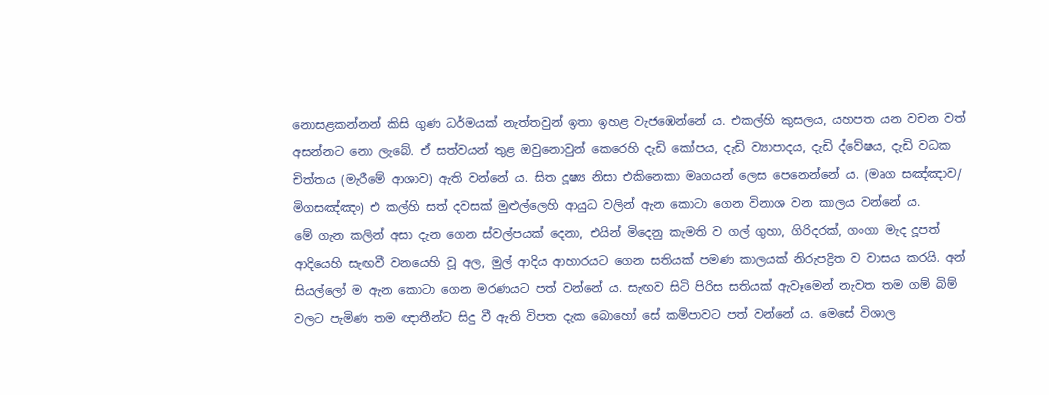නොසළකන්නන් කිසි ගුණ ධර්මයක් නැත්තවුන් ඉතා ඉහළ වැජඹෙන්නේ ය. එකල්හි කුසලය, යහපත යන වචන වත් අසන්නට නො ලැබේ. ඒ සත්වයන් තුළ ඔවුනොවුන් කෙරෙහි දැඩි කෝපය, දැඩි ව්‍යාපාදය, දැඩි ද්වේෂය, දැඩි වධක චිත්තය (මැරීමේ ආශාව) ඇති වන්නේ ය. සිත දූෂ්‍ය නිසා එකිනෙකා මෘගයන් ලෙස පෙනෙන්නේ ය. (මෘග සඤ්ඤාව/ මිගසඤ්‌ඤං) එ කල්හි සත් දවසක් මුළුල්ලෙහි ආයුධ වලින් ඇන කොටා ගෙන විනාශ වන කාලය වන්නේ ය.
මේ ගැන කලින් අසා දැන ගෙන ස්වල්පයක් දෙනා, එයින් මිදෙනු කැමති ව ගල් ගුහා, ගිරිදරක්, ගංගා මැද දූපත් ආදියෙහි සැඟවී වනයෙහි වූ අල, මුල් ආදිය ආහාරයට ගෙන සතියක් පමණ කාලයක් නිරුපද්‍රිත ව වාසය කරයි. අන් සියල්ලෝ ම ඇන කොටා ගෙන මරණයට පත් වන්නේ ය. සැඟව සිටි පිරිස සතියක් ඇවෑමෙන් නැවත තම ගම් බිම් වලට පැමිණ තම ඥාතීන්ට සිදු වී ඇති විපත දැක බොහෝ සේ කම්පාවට පත් වන්නේ ය. මෙසේ විශාල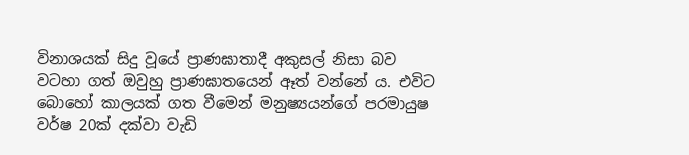විනාශයක් සිදු වූයේ ප්‍රාණඝාතාදී අකුසල් නිසා බව වටහා ගත් ඔවුහු ප්‍රාණඝාතයෙන් ඈත් වන්නේ ය. එවිට බොහෝ කාලයක් ගත වීමෙන් මනුෂ්‍යයන්ගේ පරමායුෂ වර්ෂ 20ක් දක්වා වැඩි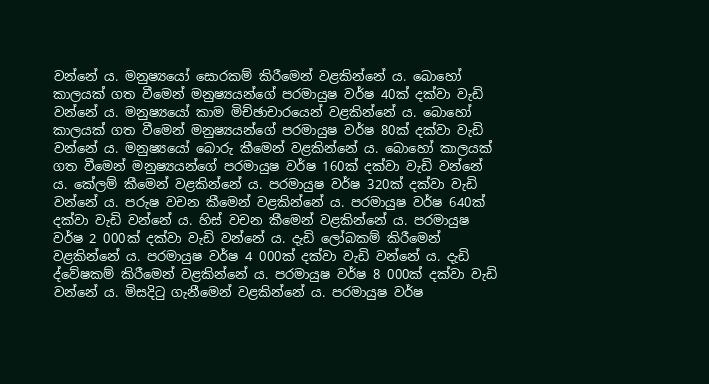වන්නේ ය. මනුෂ්‍යයෝ සොරකම් කිරීමෙන් වළකින්නේ ය. බොහෝ කාලයක් ගත වීමෙන් මනුෂ්‍යයන්ගේ පරමායුෂ වර්ෂ 40ක් දක්වා වැඩි වන්නේ ය. මනුෂ්‍යයෝ කාම මිච්ඡාචාරයෙන් වළකින්නේ ය. බොහෝ කාලයක් ගත වීමෙන් මනුෂ්‍යයන්ගේ පරමායුෂ වර්ෂ 80ක් දක්වා වැඩි වන්නේ ය. මනුෂ්‍යයෝ බොරු කීමෙන් වළකින්නේ ය. බොහෝ කාලයක් ගත වීමෙන් මනුෂ්‍යයන්ගේ පරමායුෂ වර්ෂ 160ක් දක්වා වැඩි වන්නේ ය. කේලම් කීමෙන් වළකින්නේ ය. පරමායුෂ වර්ෂ 320ක් දක්වා වැඩි වන්නේ ය. පරුෂ වචන කීමෙන් වළකින්නේ ය. පරමායුෂ වර්ෂ 640ක් දක්වා වැඩි වන්නේ ය. හිස් වචන කීමෙන් වළකින්නේ ය. පරමායුෂ වර්ෂ 2 000ක් දක්වා වැඩි වන්නේ ය. දැඩි ලෝබකම් කිරීමෙන් වළකින්නේ ය. පරමායුෂ වර්ෂ 4 000ක් දක්වා වැඩි වන්නේ ය. දැඩි ද්වේෂකම් කිරීමෙන් වළකින්නේ ය. පරමායුෂ වර්ෂ 8 000ක් දක්වා වැඩි වන්නේ ය. මිසදිටු ගැනීමෙන් වළකින්නේ ය. පරමායුෂ වර්ෂ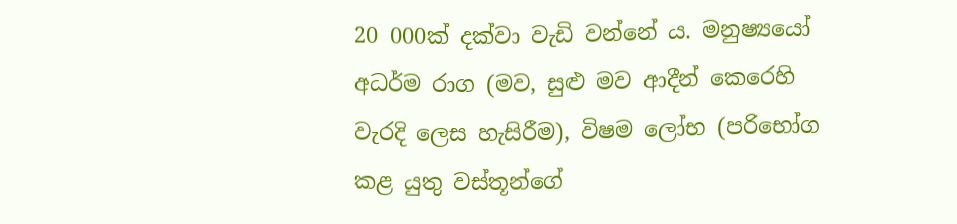20 000ක් දක්වා වැඩි වන්නේ ය. මනුෂ්‍යයෝ අධර්ම රාග (මව, සුළු මව ආදීන් කෙරෙහි වැරදි ලෙස හැසිරීම), විෂම ලෝභ (පරිභෝග කළ යුතු වස්තූන්ගේ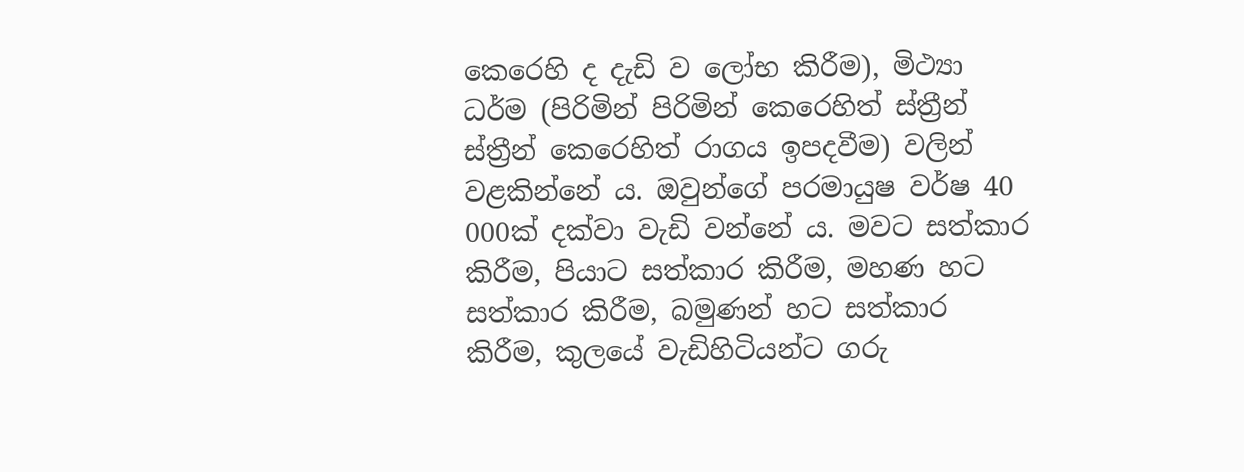කෙරෙහි ද දැඩි ව ලෝභ කිරීම), මිථ්‍යා ධර්ම (පිරිමින් පිරිමින් කෙරෙහිත් ස්ත්‍රීන් ස්ත්‍රීන් කෙරෙහිත් රාගය ඉපදවීම) වලින් වළකින්නේ ය. ඔවුන්ගේ පරමායුෂ වර්ෂ 40 000ක් දක්වා වැඩි වන්නේ ය. මවට සත්කාර කිරීම, පියාට සත්කාර කිරීම, මහණ හට සත්කාර කිරීම, බමුණන් හට සත්කාර කිරීම, කුලයේ වැඩිහිටියන්ට ගරු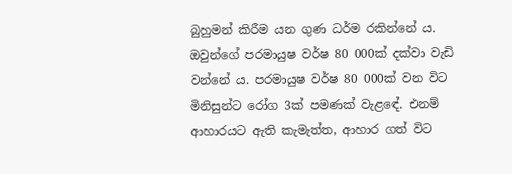බුහුමන් කිරීම යන ගුණ ධර්ම රකින්නේ ය. ඔවුන්ගේ පරමායුෂ වර්ෂ 80 000ක් දක්වා වැඩි වන්නේ ය. පරමායුෂ වර්ෂ 80 000ක් වන විට මිනිසුන්ට රෝග 3ක් පමණක් වැළඳේ. එනම් ආහාරයට ඇති කැමැත්ත, ආහාර ගත් විට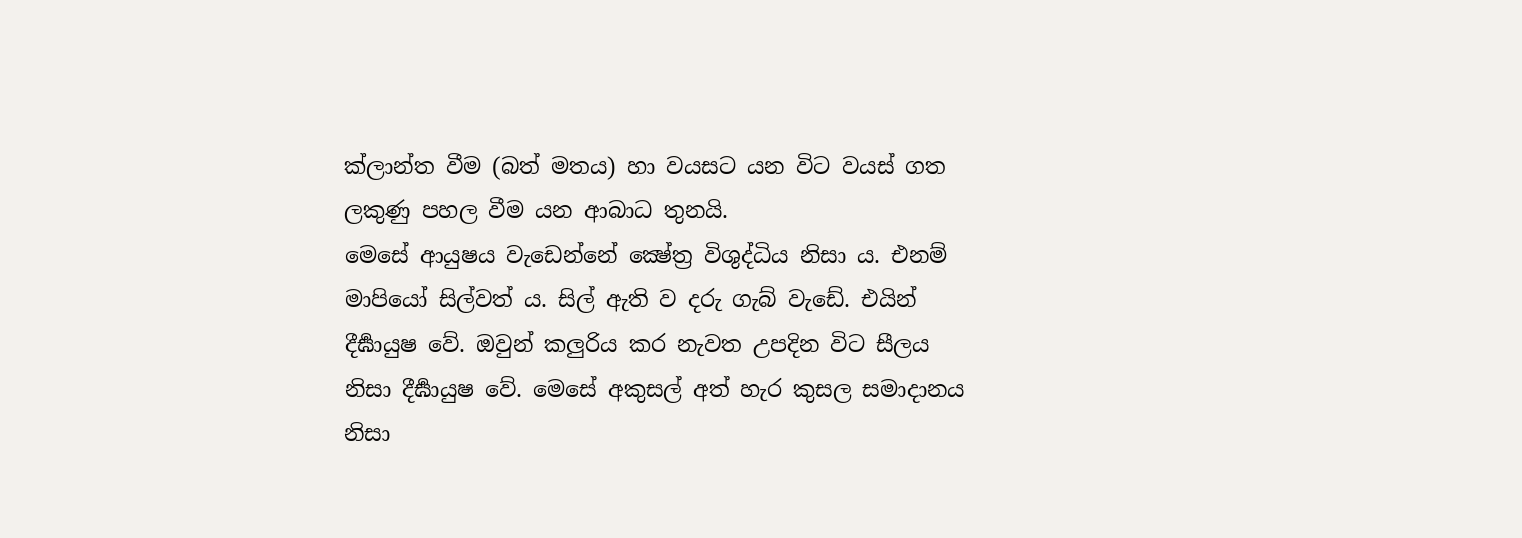ක්ලාන්ත වීම (බත් මතය) හා වයසට යන විට වයස් ගත ලකුණු පහල වීම යන ආබාධ තුනයි.
මෙසේ ආයුෂය වැඩෙන්නේ ක්‍ෂේත්‍ර විශුද්ධිය නිසා ය. එනම් මාපියෝ සිල්වත් ය. සිල් ඇති ව දරු ගැබ් වැඩේ. එයින් දීර්‍ඝායුෂ වේ. ඔවුන් කලුරිය කර නැවත උපදින විට සීලය නිසා දීර්‍ඝායුෂ වේ. මෙසේ අකුසල් අත් හැර කුසල සමාදානය නිසා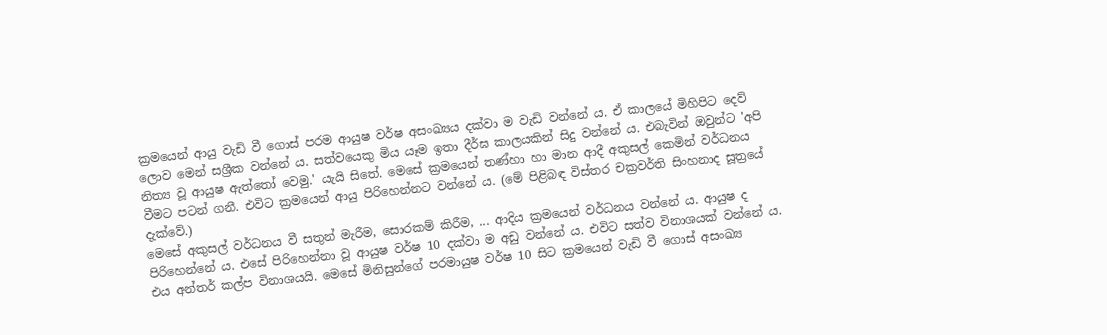ක්‍රමයෙන් ආයු වැඩි වී ගොස් පරම ආයුෂ වර්ෂ අසංඛ්‍යය දක්වා ම වැඩි වන්නේ ය. ඒ කාලයේ මිහිපිට දෙව් ලොව මෙන් සශ්‍රීක වන්නේ ය. සත්වයෙකු මිය යෑම ඉතා දීර්ඝ කාලයකින් සිදු වන්නේ ය. එබැවින් ඔවුන්ට 'අපි නිත්‍ය වූ ආයුෂ ඇත්තෝ වෙමු.' යැයි සිතේ. මෙසේ ක්‍රමයෙන් තණ්හා හා මාන ආදී අකුසල් කෙමින් වර්ධනය වීමට පටන් ගනී. එවිට ක්‍රමයෙන් ආයු පිරිහෙන්නට වන්නේ ය. (මේ පිළිබඳ විස්තර චක්‍රවර්ති සිංහනාද සූත්‍රයේ දැක්වේ.)
මෙසේ අකුසල් වර්ධනය වී සතුන් මැරීම, සොරකම් කිරීම, ... ආදිය ක්‍රමයෙන් වර්ධනය වන්නේ ය. ආයුෂ ද පිරිහෙන්නේ ය. එසේ පිරිහෙන්නා වූ ආයුෂ වර්ෂ 10 දක්වා ම අඩු වන්නේ ය. එවිට සත්ව විනාශයක් වන්නේ ය. එය අන්තර් කල්ප විනාශයයි. මෙසේ මිනිසුන්ගේ පරමායුෂ වර්ෂ 10 සිට ක්‍රමයෙන් වැඩි වී ගොස් අසංඛ්‍ය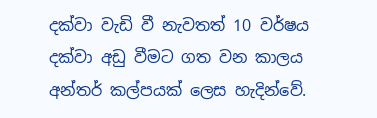දක්වා වැඩි වී නැවතත් 10 වර්ෂය දක්වා අඩු වීමට ගත වන කාලය අන්තර් කල්පයක් ලෙස හැදින්වේ.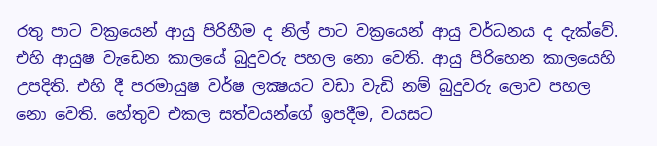රතු පාට වක්‍රයෙන් ආයු පිරිහීම ද නිල් පාට වක්‍රයෙන් ආයු වර්ධනය ද දැක්වේ. එහි ආයුෂ වැඩෙන කාලයේ බුදුවරු පහල නො වෙති. ආයු පිරිහෙන කාලයෙහි උපදිති. එහි දී පරමායුෂ වර්ෂ ලක්‍ෂයට වඩා වැඩි නම් බුදුවරු ලොව පහල නො වෙති. හේතුව එකල සත්වයන්ගේ ඉපදීම, වයසට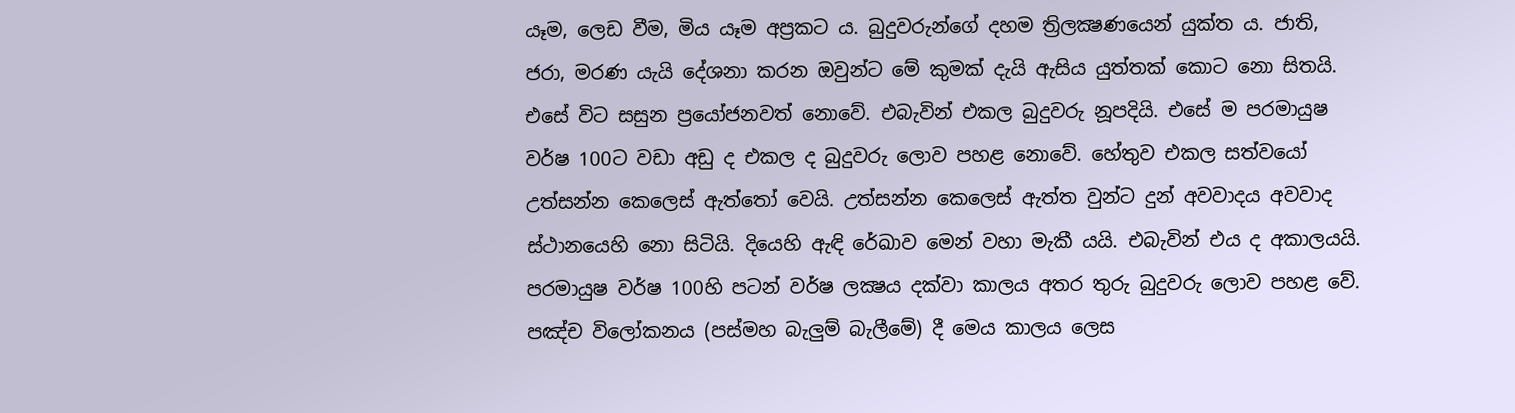යෑම, ලෙඩ වීම, මිය යෑම අප්‍රකට ය. බුදුවරුන්ගේ දහම ත්‍රිලක්‍ෂණයෙන් යුක්ත ය. ජාති, ජරා, මරණ යැයි දේශනා කරන ඔවුන්ට මේ කුමක් දැයි ඇසිය යුත්තක් කොට නො සිතයි. එසේ විට සසුන ප්‍රයෝජනවත් නොවේ. එබැවින් එකල බුදුවරු නූපදියි. එසේ ම පරමායුෂ වර්ෂ 100ට වඩා අඩු ද එකල ද බුදුවරු ලොව පහළ නොවේ. හේතුව එකල සත්වයෝ උත්සන්න කෙලෙස් ඇත්තෝ වෙයි. උත්සන්න කෙලෙස් ඇත්ත වුන්ට දුන් අවවාදය අවවාද ස්ථානයෙහි නො සිටියි. දියෙහි ඇඳි රේඛාව මෙන් වහා මැකී යයි. එබැවින් එය ද අකාලයයි. පරමායුෂ වර්ෂ 100හි පටන් වර්ෂ ලක්‍ෂය දක්වා කාලය අතර තුරු බුදුවරු ලොව පහළ වේ. පඤ්ච විලෝකනය (පස්මහ බැලුම් බැලීමේ) දී මෙය කාලය ලෙස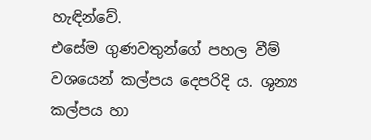හැඳින්වේ.
එසේම ගුණවතුන්ගේ පහල වීම් වශයෙන් කල්පය දෙපරිදි ය. ශුන්‍ය කල්පය හා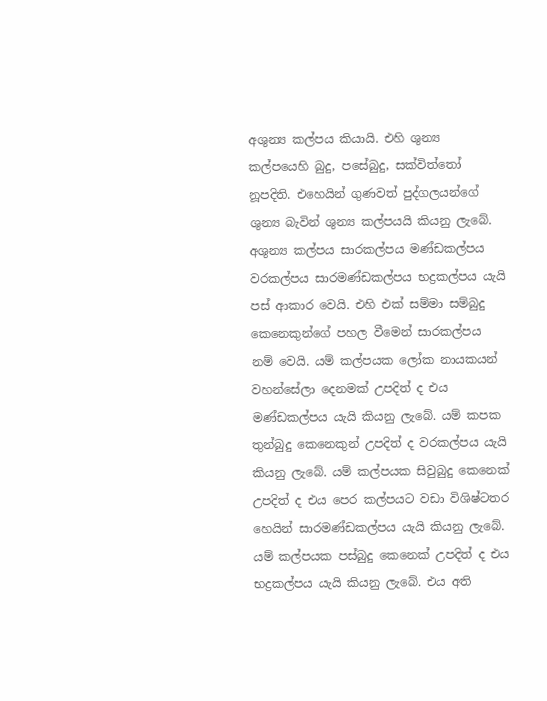අශුන්‍ය කල්පය කියායි. එහි ශුන්‍ය කල්පයෙහි බුදු, පසේබුදු, සක්විත්තෝ නූපදිති. එහෙයින් ගුණවත් පුද්ගලයන්ගේ ශුන්‍ය බැවින් ශුන්‍ය කල්පයයි කියනු ලැබේ. අශුන්‍ය කල්පය සාරකල්පය මණ්ඩකල්පය වරකල්පය සාරමණ්ඩකල්පය භද්‍රකල්පය යැයි පස් ආකාර වෙයි. එහි එක් සම්මා සම්බුදු කෙනෙකුන්ගේ පහල වීමෙන් සාරකල්පය නම් වෙයි. යම් කල්පයක ලෝක නායකයන් වහන්සේලා දෙනමක් උපදිත් ද එය මණ්ඩකල්පය යැයි කියනු ලැබේ. යම් කපක තුන්බුදු කෙනෙකුන් උපදිත් ද වරකල්පය යැයි කියනු ලැබේ. යම් කල්පයක සිවුබුදු කෙනෙක් උපදිත් ද එය පෙර කල්පයට වඩා විශිෂ්ටතර හෙයින් සාරමණ්ඩකල්පය යැයි කියනු ලැබේ. යම් කල්පයක පස්බුදු කෙනෙක් උපදිත් ද එය භද්‍රකල්පය යැයි කියනු ලැබේ. එය අති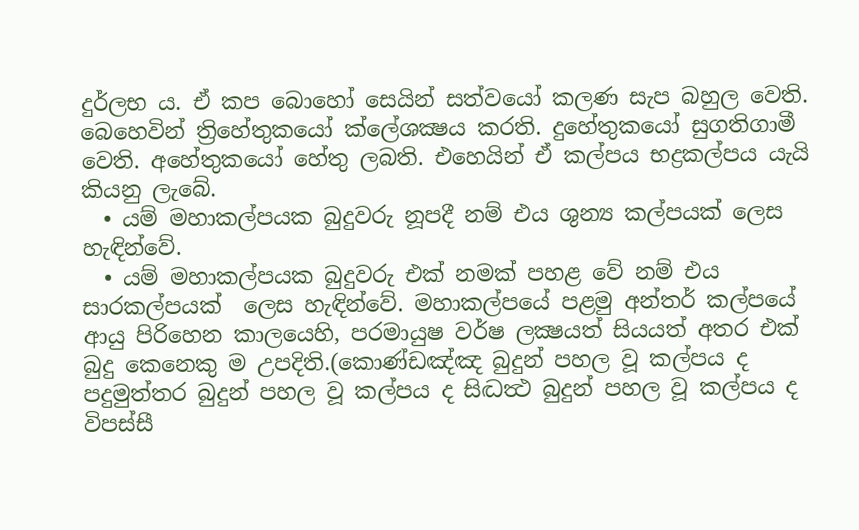දුර්ලභ ය. ඒ කප බොහෝ සෙයින් සත්වයෝ කලණ සැප බහුල වෙති. බෙහෙවින් ත්‍රිහේතුකයෝ ක්ලේශක්‍ෂය කරති. දුහේතුකයෝ සුගතිගාමී වෙති. අහේතුකයෝ හේතු ලබති. එහෙයින් ඒ කල්පය භද්‍රකල්පය යැයි කියනු ලැබේ.
  • යම් මහාකල්පයක බුදුවරු නූපදී නම් එය ශුන්‍ය කල්පයක් ලෙස හැඳින්වේ.
  • යම් මහාකල්පයක බුදුවරු එක් නමක් පහළ වේ නම් එය සාරකල්පයක්  ලෙස හැඳින්වේ. මහාකල්පයේ පළමු අන්තර් කල්පයේ ආයු පිරිහෙන කාලයෙහි, පරමායුෂ වර්ෂ ලක්‍ෂයත් සියයත් අතර එක් බුදු කෙනෙකු ම උපදිති.(කොණ්ඩඤ්ඤ බුදුන්‌ පහල වූ කල්පය ද පදුමුත්තර බුදුන්‌ පහල වූ කල්පය ද සිද්‍ධත්‍ථ බුදුන්‌ පහල වූ කල්පය ද විපස්සී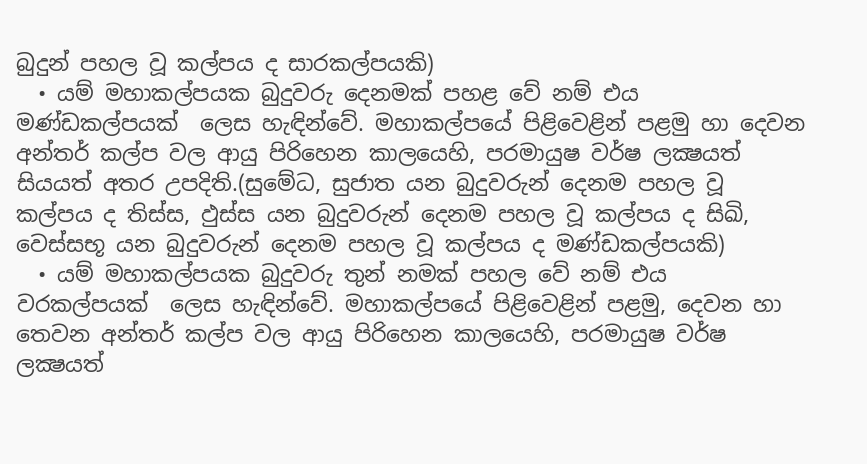බුදුන්‌ පහල වූ කල්පය ද සාරකල්පයකි)
  • යම් මහාකල්පයක බුදුවරු දෙනමක් පහළ වේ නම් එය මණ්ඩකල්පයක්  ලෙස හැඳින්වේ. මහාකල්පයේ පිළිවෙළින් පළමු හා දෙවන අන්තර් කල්ප වල ආයු පිරිහෙන කාලයෙහි, පරමායුෂ වර්ෂ ලක්‍ෂයත් සියයත් අතර උපදිති.(සුමේධ, සුජාත යන බුදුවරුන්‌ දෙනම පහල වූ කල්පය ද තිස්ස, ඵුස්ස යන බුදුවරුන්‌ දෙනම පහල වූ කල්පය ද සිඛි, වෙස්සභූ යන බුදුවරුන්‌ දෙනම පහල වූ කල්පය ද මණ්ඩකල්පයකි)
  • යම් මහාකල්පයක බුදුවරු තුන් නමක් පහල වේ නම් එය වරකල්පයක්  ලෙස හැඳින්වේ. මහාකල්පයේ පිළිවෙළින් පළමු, දෙවන හා තෙවන අන්තර් කල්ප වල ආයු පිරිහෙන කාලයෙහි, පරමායුෂ වර්ෂ ලක්‍ෂයත්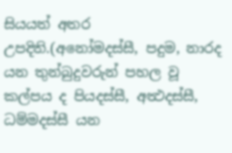සියයත් අතර උපදිති.(අනෝමදස්සී, පදුම, නාරද යන තුන්‌බුදුවරුන්‌ පහල වූ කල්පය ද පියදස්සී, අත්‍ථදස්සී, ධම්මදස්සී යන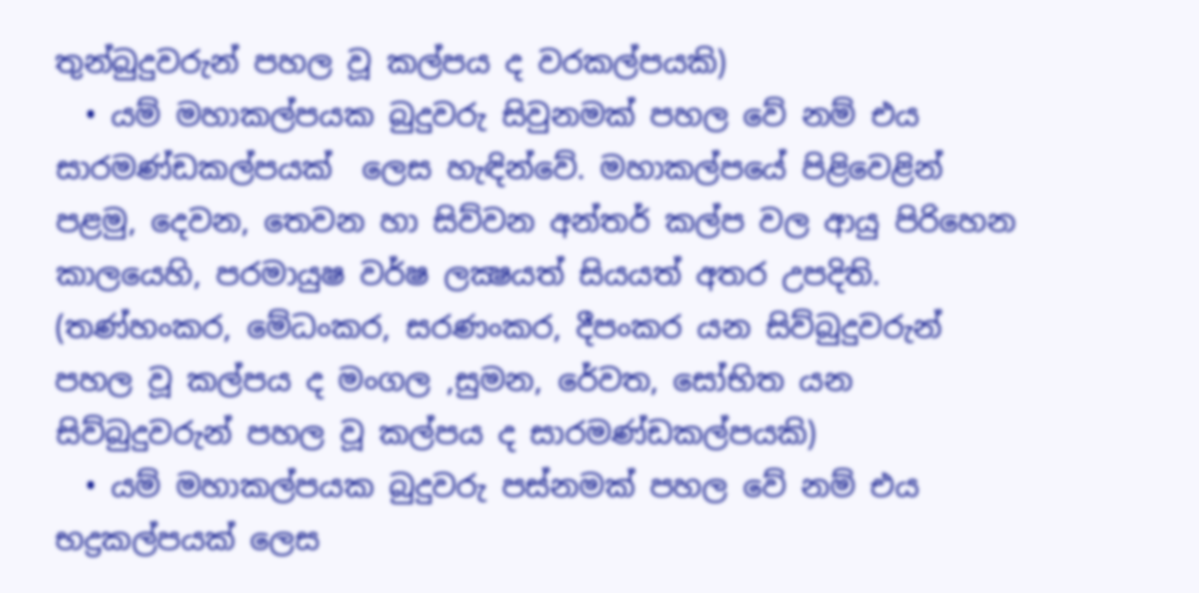තුන්‌බුදුවරුන්‌ පහල වූ කල්පය ද වරකල්‌පයකි)
  • යම් මහාකල්පයක බුදුවරු සිවුනමක් පහල වේ නම් එය සාරමණ්ඩකල්පයක්  ලෙස හැඳින්වේ. මහාකල්පයේ පිළිවෙළින් පළමු, දෙවන, තෙවන හා සිව්වන අන්තර් කල්ප වල ආයු පිරිහෙන කාලයෙහි, පරමායුෂ වර්ෂ ලක්‍ෂයත් සියයත් අතර උපදිති. (තණ්හංකර, මේධංකර, සරණංකර, දීපංකර යන සිව්බුදුවරුන්‌ පහල වූ කල්පය ද මංගල ,සුමන, රේවත, සෝභිත යන සිව්බුදුවරුන්‌ පහල වූ කල්පය ද සාරමණ්ඩකල්පයකි)
  • යම් මහාකල්පයක බුදුවරු පස්නමක් පහල වේ නම් එය භද්‍රකල්පයක් ලෙස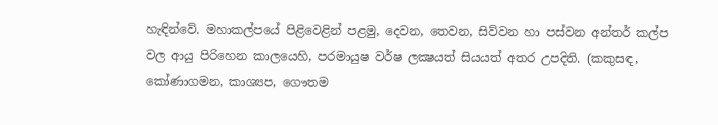හැඳින්වේ. මහාකල්පයේ පිළිවෙළින් පළමු, දෙවන, තෙවන, සිව්වන හා පස්වන අන්තර් කල්ප වල ආයු පිරිහෙන කාලයෙහි, පරමායුෂ වර්ෂ ලක්‍ෂයත් සියයත් අතර උපදිති. (කකුසඳ, කෝණාගමන, කාශ්‍යප, ගෞතම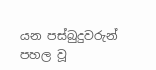යන පස්බුදුවරුන්‌ පහල වූ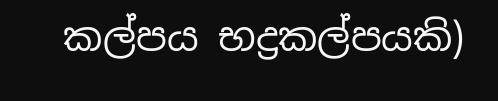කල්පය භද්‍රකල්‌පයකි)